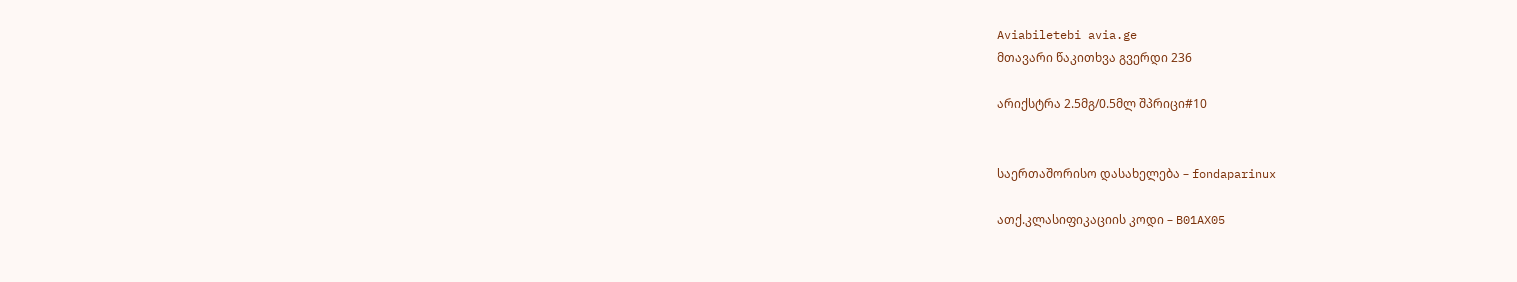Aviabiletebi avia.ge
მთავარი წაკითხვა გვერდი 236

არიქსტრა 2.5მგ/0.5მლ შპრიცი#10


საერთაშორისო დასახელება – fondaparinux

ათქ.კლასიფიკაციის კოდი – B01AX05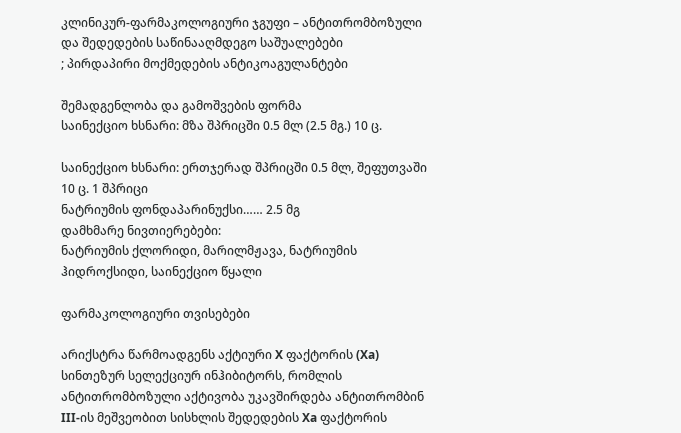კლინიკურ-ფარმაკოლოგიური ჯგუფი – ანტითრომბოზული და შედედების საწინააღმდეგო საშუალებები
; პირდაპირი მოქმედების ანტიკოაგულანტები

შემადგენლობა და გამოშვების ფორმა
საინექციო ხსნარი: მზა შპრიცში 0.5 მლ (2.5 მგ.) 10 ც.

საინექციო ხსნარი: ერთჯერად შპრიცში 0.5 მლ, შეფუთვაში 10 ც. 1 შპრიცი
ნატრიუმის ფონდაპარინუქსი…… 2.5 მგ
დამხმარე ნივთიერებები:
ნატრიუმის ქლორიდი, მარილმჟავა, ნატრიუმის ჰიდროქსიდი, საინექციო წყალი

ფარმაკოლოგიური თვისებები

არიქსტრა წარმოადგენს აქტიური X ფაქტორის (Xa) სინთეზურ სელექციურ ინჰიბიტორს, რომლის ანტითრომბოზული აქტივობა უკავშირდება ანტითრომბინ III-ის მეშვეობით სისხლის შედედების Xa ფაქტორის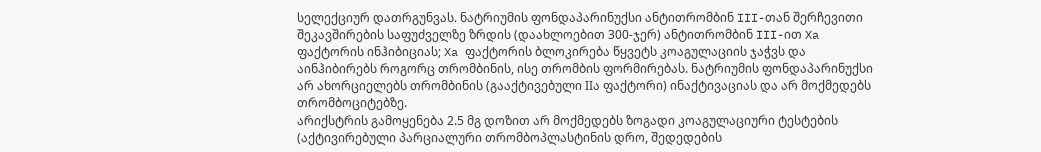სელექციურ დათრგუნვას. ნატრიუმის ფონდაპარინუქსი ანტითრომბინ III-თან შერჩევითი შეკავშირების საფუძველზე ზრდის (დაახლოებით 300-ჯერ) ანტითრომბინ III-ით Xa ფაქტორის ინჰიბიციას; Xa ფაქტორის ბლოკირება წყვეტს კოაგულაციის ჯაჭვს და აინჰიბირებს როგორც თრომბინის, ისე თრომბის ფორმირებას. ნატრიუმის ფონდაპარინუქსი არ ახორციელებს თრომბინის (გააქტივებული IIა ფაქტორი) ინაქტივაციას და არ მოქმედებს თრომბოციტებზე.
არიქსტრის გამოყენება 2.5 მგ დოზით არ მოქმედებს ზოგადი კოაგულაციური ტესტების (აქტივირებული პარციალური თრომბოპლასტინის დრო, შედედების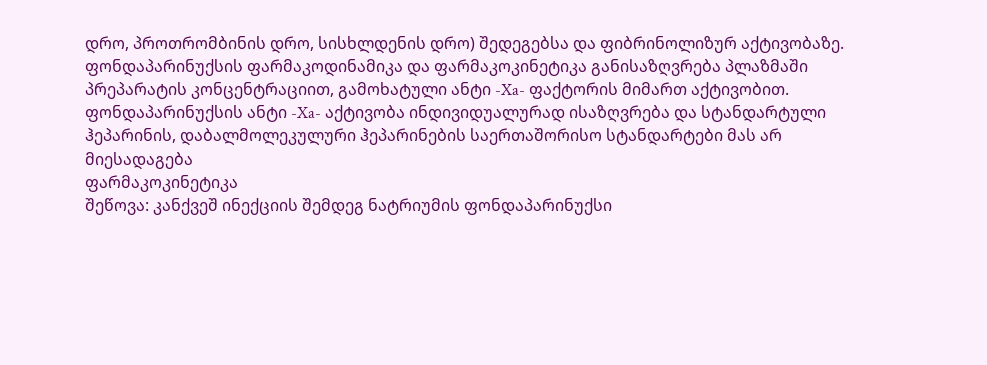დრო, პროთრომბინის დრო, სისხლდენის დრო) შედეგებსა და ფიბრინოლიზურ აქტივობაზე.
ფონდაპარინუქსის ფარმაკოდინამიკა და ფარმაკოკინეტიკა განისაზღვრება პლაზმაში პრეპარატის კონცენტრაციით, გამოხატული ანტი -Xa- ფაქტორის მიმართ აქტივობით. ფონდაპარინუქსის ანტი -Xa- აქტივობა ინდივიდუალურად ისაზღვრება და სტანდარტული ჰეპარინის, დაბალმოლეკულური ჰეპარინების საერთაშორისო სტანდარტები მას არ მიესადაგება
ფარმაკოკინეტიკა
შეწოვა: კანქვეშ ინექციის შემდეგ ნატრიუმის ფონდაპარინუქსი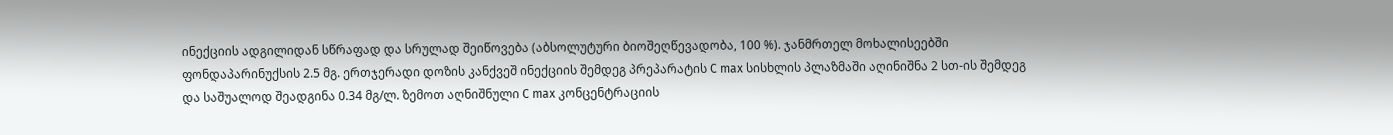ინექციის ადგილიდან სწრაფად და სრულად შეიწოვება (აბსოლუტური ბიოშეღწევადობა, 100 %). ჯანმრთელ მოხალისეებში ფონდაპარინუქსის 2.5 მგ. ერთჯერადი დოზის კანქვეშ ინექციის შემდეგ პრეპარატის C max სისხლის პლაზმაში აღინიშნა 2 სთ-ის შემდეგ და საშუალოდ შეადგინა 0.34 მგ/ლ. ზემოთ აღნიშნული C max კონცენტრაციის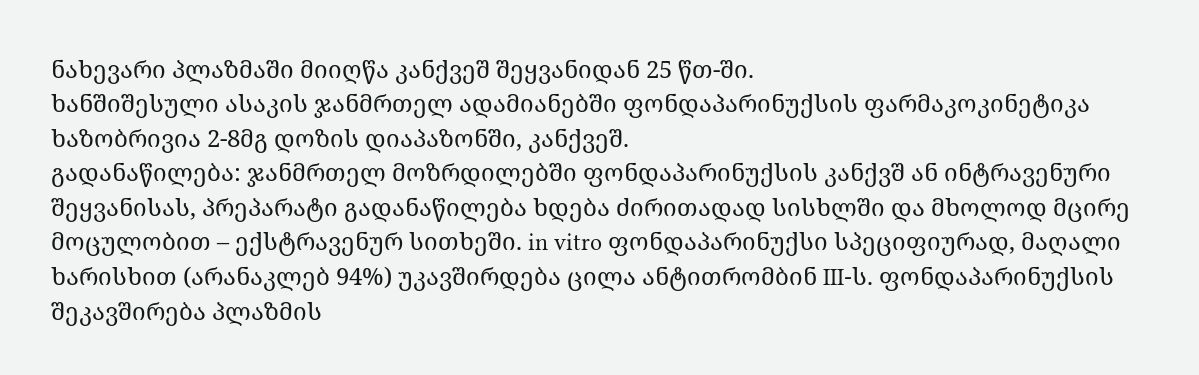ნახევარი პლაზმაში მიიღწა კანქვეშ შეყვანიდან 25 წთ-ში.
ხანშიშესული ასაკის ჯანმრთელ ადამიანებში ფონდაპარინუქსის ფარმაკოკინეტიკა ხაზობრივია 2-8მგ დოზის დიაპაზონში, კანქვეშ.
გადანაწილება: ჯანმრთელ მოზრდილებში ფონდაპარინუქსის კანქვშ ან ინტრავენური შეყვანისას, პრეპარატი გადანაწილება ხდება ძირითადად სისხლში და მხოლოდ მცირე მოცულობით – ექსტრავენურ სითხეში. in vitro ფონდაპარინუქსი სპეციფიურად, მაღალი ხარისხით (არანაკლებ 94%) უკავშირდება ცილა ანტითრომბინ III-ს. ფონდაპარინუქსის შეკავშირება პლაზმის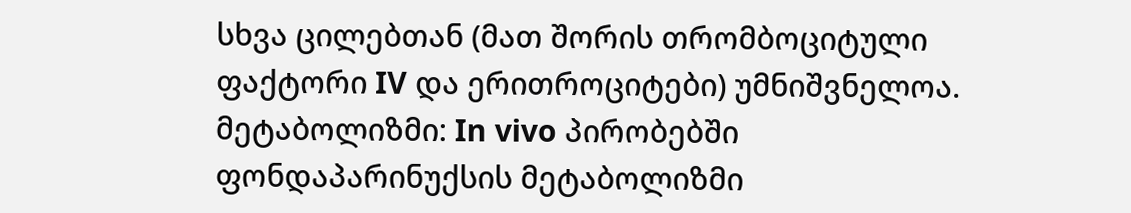სხვა ცილებთან (მათ შორის თრომბოციტული ფაქტორი IV და ერითროციტები) უმნიშვნელოა.
მეტაბოლიზმი: In vivo პირობებში ფონდაპარინუქსის მეტაბოლიზმი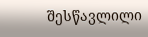შესწავლილი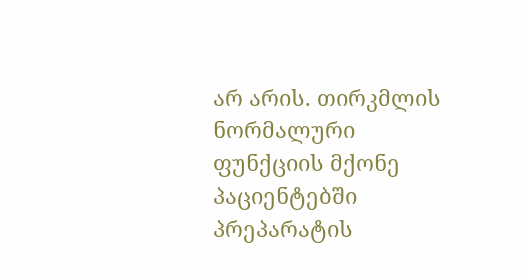არ არის. თირკმლის ნორმალური ფუნქციის მქონე პაციენტებში პრეპარატის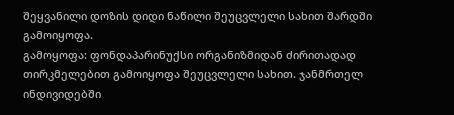შეყვანილი დოზის დიდი ნაწილი შეუცვლელი სახით შარდში გამოიყოფა.
გამოყოფა: ფონდაპარინუქსი ორგანიზმიდან ძირითადად თირკმელებით გამოიყოფა შეუცვლელი სახით. ჯანმრთელ ინდივიდებში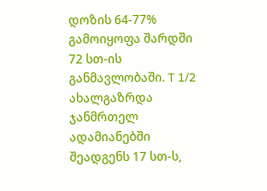დოზის 64-77% გამოიყოფა შარდში 72 სთ-ის განმავლობაში. T 1/2 ახალგაზრდა ჯანმრთელ ადამიანებში შეადგენს 17 სთ-ს,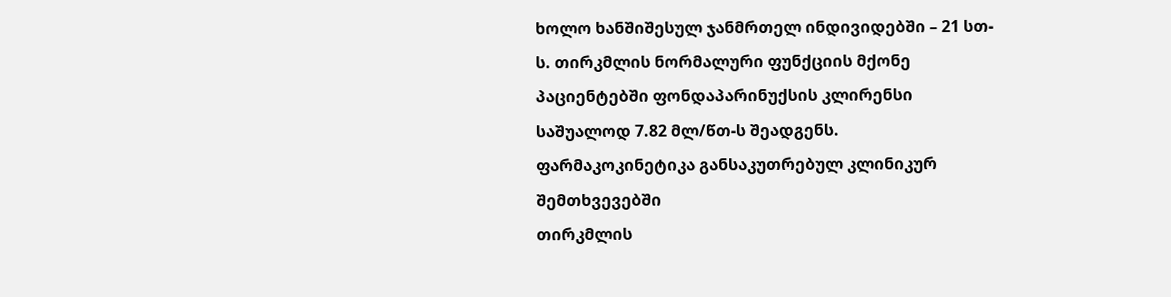ხოლო ხანშიშესულ ჯანმრთელ ინდივიდებში – 21 სთ-ს. თირკმლის ნორმალური ფუნქციის მქონე პაციენტებში ფონდაპარინუქსის კლირენსი საშუალოდ 7.82 მლ/წთ-ს შეადგენს.
ფარმაკოკინეტიკა განსაკუთრებულ კლინიკურ შემთხვევებში
თირკმლის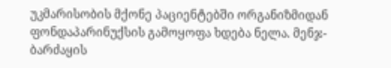უკმარისობის მქონე პაციენტებში ორგანიზმიდან ფონდაპარინუქსის გამოყოფა ხდება ნელა. მენჯ-ბარძაყის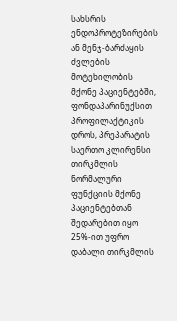სახსრის ენდოპროტეზირების ან მენჯ-ბარძაყის ძვლების მოტეხილობის მქონე პაციენტებში, ფონდაპარინუქსით პროფილაქტიკის დროს, პრეპარატის საერთო კლირენსი თირკმლის ნორმალური ფუნქციის მქონე პაციენტებთან შედარებით იყო 25%-ით უფრო დაბალი თირკმლის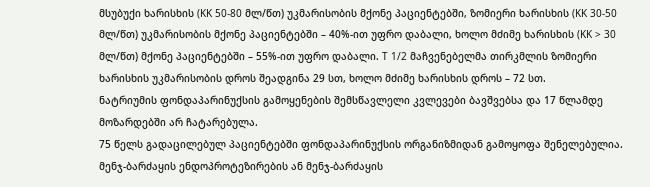მსუბუქი ხარისხის (KK 50-80 მლ/წთ) უკმარისობის მქონე პაციენტებში, ზომიერი ხარისხის (KK 30-50 მლ/წთ) უკმარისობის მქონე პაციენტებში – 40%-ით უფრო დაბალი, ხოლო მძიმე ხარისხის (KK > 30 მლ/წთ) მქონე პაციენტებში – 55%-ით უფრო დაბალი. T 1/2 მაჩვენებელმა თირკმლის ზომიერი ხარისხის უკმარისობის დროს შეადგინა 29 სთ, ხოლო მძიმე ხარისხის დროს – 72 სთ.
ნატრიუმის ფონდაპარინუქსის გამოყენების შემსწავლელი კვლევები ბავშვებსა და 17 წლამდე მოზარდებში არ ჩატარებულა.
75 წელს გადაცილებულ პაციენტებში ფონდაპარინუქსის ორგანიზმიდან გამოყოფა შენელებულია. მენჯ-ბარძაყის ენდოპროტეზირების ან მენჯ-ბარძაყის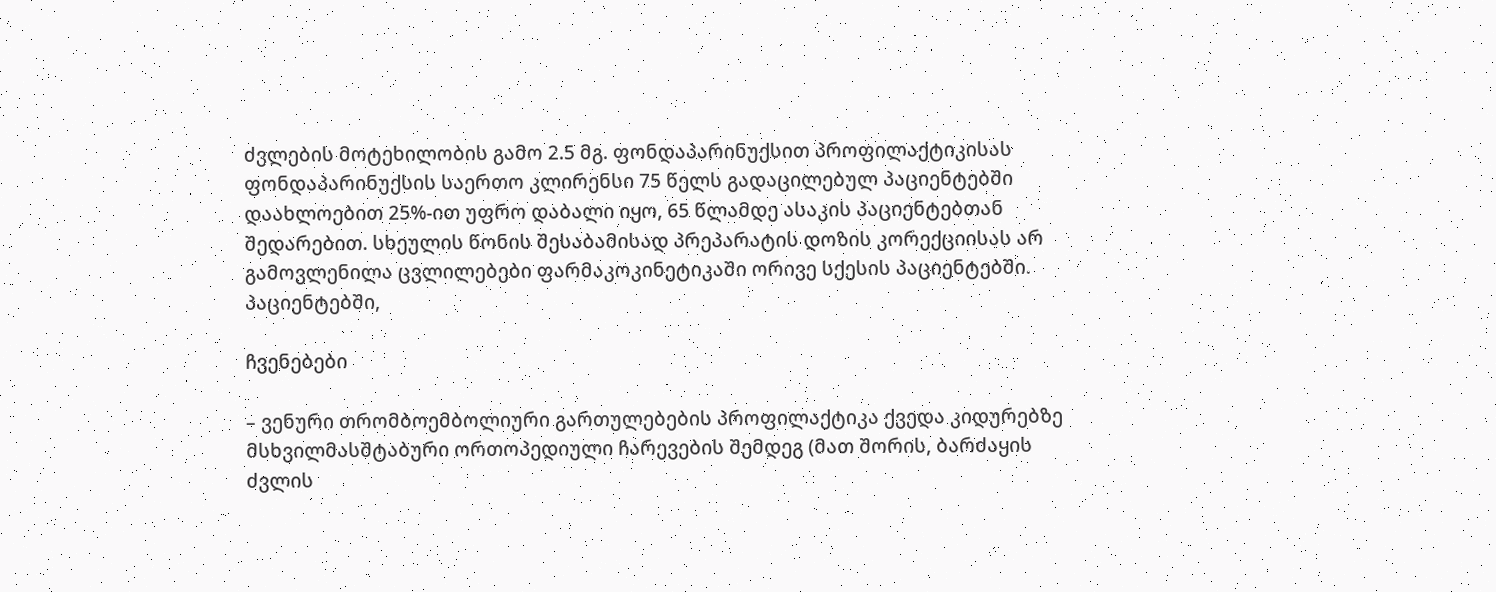ძვლების მოტეხილობის გამო 2.5 მგ. ფონდაპარინუქსით პროფილაქტიკისას ფონდაპარინუქსის საერთო კლირენსი 75 წელს გადაცილებულ პაციენტებში დაახლოებით 25%-ით უფრო დაბალი იყო, 65 წლამდე ასაკის პაციენტებთან შედარებით. სხეულის წონის შესაბამისად პრეპარატის დოზის კორექციისას არ გამოვლენილა ცვლილებები ფარმაკოკინეტიკაში ორივე სქესის პაციენტებში.
პაციენტებში,

ჩვენებები

– ვენური თრომბოემბოლიური გართულებების პროფილაქტიკა ქვედა კიდურებზე მსხვილმასშტაბური ორთოპედიული ჩარევების შემდეგ (მათ შორის, ბარძაყის ძვლის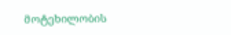მოტეხილობის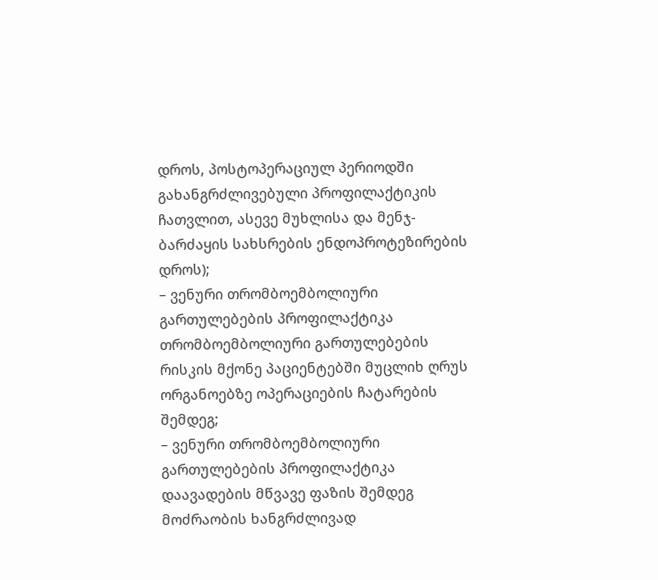დროს, პოსტოპერაციულ პერიოდში გახანგრძლივებული პროფილაქტიკის ჩათვლით, ასევე მუხლისა და მენჯ-ბარძაყის სახსრების ენდოპროტეზირების დროს);
– ვენური თრომბოემბოლიური გართულებების პროფილაქტიკა თრომბოემბოლიური გართულებების რისკის მქონე პაციენტებში მუცლიხ ღრუს ორგანოებზე ოპერაციების ჩატარების შემდეგ;
– ვენური თრომბოემბოლიური გართულებების პროფილაქტიკა დაავადების მწვავე ფაზის შემდეგ მოძრაობის ხანგრძლივად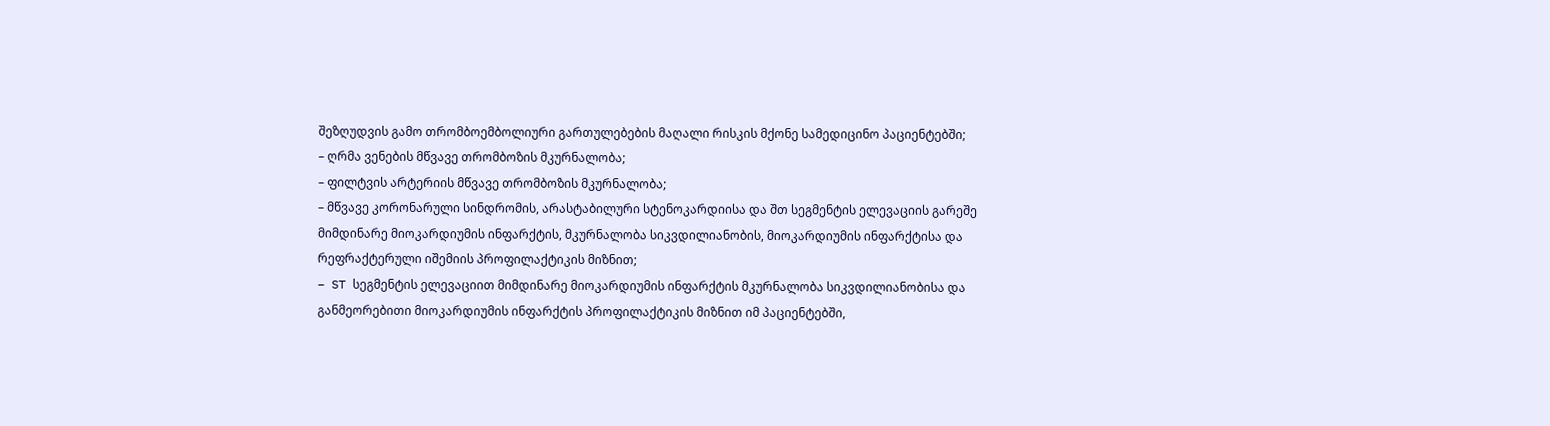შეზღუდვის გამო თრომბოემბოლიური გართულებების მაღალი რისკის მქონე სამედიცინო პაციენტებში;
– ღრმა ვენების მწვავე თრომბოზის მკურნალობა;
– ფილტვის არტერიის მწვავე თრომბოზის მკურნალობა;
– მწვავე კორონარული სინდრომის, არასტაბილური სტენოკარდიისა და შთ სეგმენტის ელევაციის გარეშე მიმდინარე მიოკარდიუმის ინფარქტის, მკურნალობა სიკვდილიანობის, მიოკარდიუმის ინფარქტისა და რეფრაქტერული იშემიის პროფილაქტიკის მიზნით;
– ST სეგმენტის ელევაციით მიმდინარე მიოკარდიუმის ინფარქტის მკურნალობა სიკვდილიანობისა და განმეორებითი მიოკარდიუმის ინფარქტის პროფილაქტიკის მიზნით იმ პაციენტებში,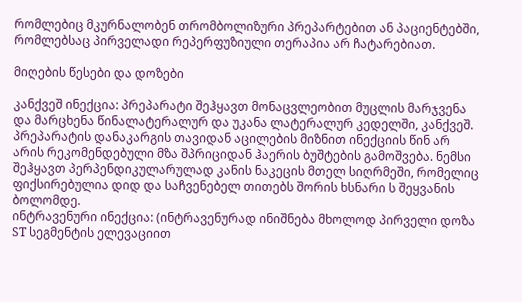რომლებიც მკურნალობენ თრომბოლიზური პრეპარტებით ან პაციენტებში, რომლებსაც პირველადი რეპერფუზიული თერაპია არ ჩატარებიათ.

მიღების წესები და დოზები

კანქვეშ ინექცია: პრეპარატი შეჰყავთ მონაცვლეობით მუცლის მარჯვენა და მარცხენა წინალატერალურ და უკანა ლატერალურ კედელში, კანქვეშ. პრეპარატის დანაკარგის თავიდან აცილების მიზნით ინექციის წინ არ არის რეკომენდებული მზა შპრიციდან ჰაერის ბუშტების გამოშვება. ნემსი შეჰყავთ პერპენდიკულარულად კანის ნაკეცის მთელ სიღრმეში, რომელიც ფიქსირებულია დიდ და საჩვენებელ თითებს შორის ხსნარი ს შეყვანის ბოლომდე.
ინტრავენური ინექცია: (ინტრავენურად ინიშნება მხოლოდ პირველი დოზა ST სეგმენტის ელევაციით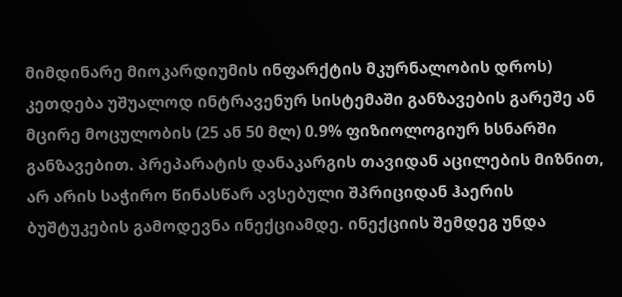მიმდინარე მიოკარდიუმის ინფარქტის მკურნალობის დროს) კეთდება უშუალოდ ინტრავენურ სისტემაში განზავების გარეშე ან მცირე მოცულობის (25 ან 50 მლ) 0.9% ფიზიოლოგიურ ხსნარში განზავებით. პრეპარატის დანაკარგის თავიდან აცილების მიზნით, არ არის საჭირო წინასწარ ავსებული შპრიციდან ჰაერის ბუშტუკების გამოდევნა ინექციამდე. ინექციის შემდეგ უნდა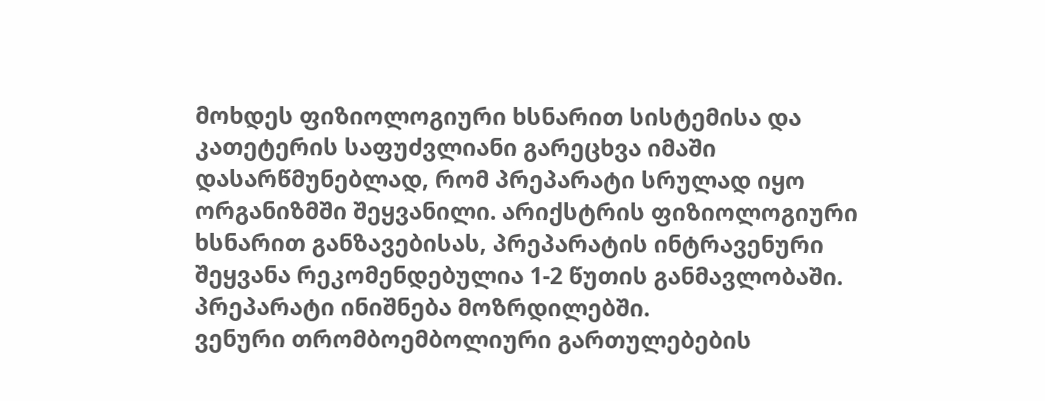მოხდეს ფიზიოლოგიური ხსნარით სისტემისა და კათეტერის საფუძვლიანი გარეცხვა იმაში დასარწმუნებლად, რომ პრეპარატი სრულად იყო ორგანიზმში შეყვანილი. არიქსტრის ფიზიოლოგიური ხსნარით განზავებისას, პრეპარატის ინტრავენური შეყვანა რეკომენდებულია 1-2 წუთის განმავლობაში.
პრეპარატი ინიშნება მოზრდილებში.
ვენური თრომბოემბოლიური გართულებების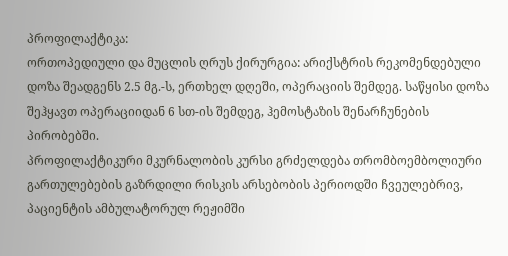პროფილაქტიკა:
ორთოპედიული და მუცლის ღრუს ქირურგია: არიქსტრის რეკომენდებული დოზა შეადგენს 2.5 მგ.-ს, ერთხელ დღეში, ოპერაციის შემდეგ. საწყისი დოზა შეჰყავთ ოპერაციიდან 6 სთ-ის შემდეგ, ჰემოსტაზის შენარჩუნების პირობებში.
პროფილაქტიკური მკურნალობის კურსი გრძელდება თრომბოემბოლიური გართულებების გაზრდილი რისკის არსებობის პერიოდში ჩვეულებრივ, პაციენტის ამბულატორულ რეჟიმში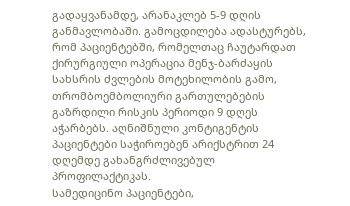გადაყვანამდე, არანაკლებ 5-9 დღის განმავლობაში. გამოცდილება ადასტურებს, რომ პაციენტებში, რომელთაც ჩაუტარდათ ქირურგიული ოპერაცია მენჯ-ბარძაყის სახსრის ძვლების მოტეხილობის გამო, თრომბოემბოლიური გართულებების გაზრდილი რისკის პერიოდი 9 დღეს აჭარბებს. აღნიშნული კონტიგენტის პაციენტები საჭიროებენ არიქსტრით 24 დღემდე გახანგრძლივებულ პროფილაქტიკას.
სამედიცინო პაციენტები,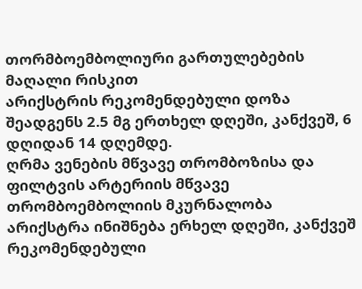თორმბოემბოლიური გართულებების მაღალი რისკით
არიქსტრის რეკომენდებული დოზა შეადგენს 2.5 მგ ერთხელ დღეში, კანქვეშ, 6 დღიდან 14 დღემდე.
ღრმა ვენების მწვავე თრომბოზისა და ფილტვის არტერიის მწვავე თრომბოემბოლიის მკურნალობა
არიქსტრა ინიშნება ერხელ დღეში, კანქვეშ რეკომენდებული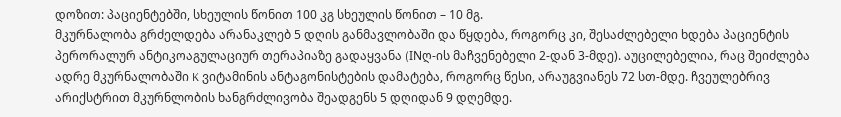დოზით: პაციენტებში, სხეულის წონით 100 კგ სხეულის წონით – 10 მგ.
მკურნალობა გრძელდება არანაკლებ 5 დღის განმავლობაში და წყდება, როგორც კი, შესაძლებელი ხდება პაციენტის პერორალურ ანტიკოაგულაციურ თერაპიაზე გადაყვანა (INღ-ის მაჩვენებელი 2-დან 3-მდე). აუცილებელია, რაც შეიძლება ადრე მკურნალობაში K ვიტამინის ანტაგონისტების დამატება, როგორც წესი, არაუგვიანეს 72 სთ-მდე. ჩვეულებრივ არიქსტრით მკურნლობის ხანგრძლივობა შეადგენს 5 დღიდან 9 დღემდე.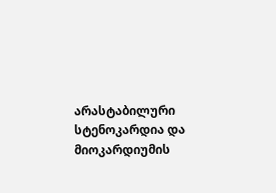არასტაბილური სტენოკარდია და მიოკარდიუმის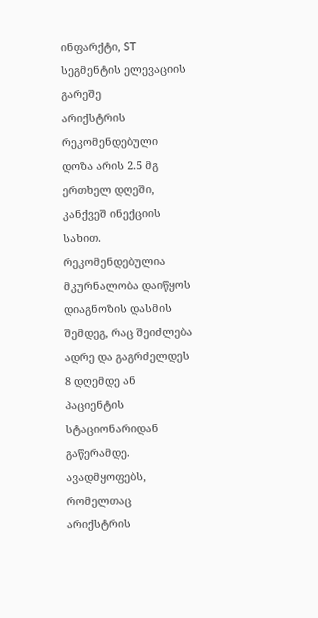ინფარქტი, ST სეგმენტის ელევაციის გარეშე
არიქსტრის რეკომენდებული დოზა არის 2.5 მგ ერთხელ დღეში, კანქვეშ ინექციის სახით. რეკომენდებულია მკურნალობა დაიწყოს დიაგნოზის დასმის შემდეგ, რაც შეიძლება ადრე და გაგრძელდეს 8 დღემდე ან პაციენტის სტაციონარიდან გაწერამდე.
ავადმყოფებს, რომელთაც არიქსტრის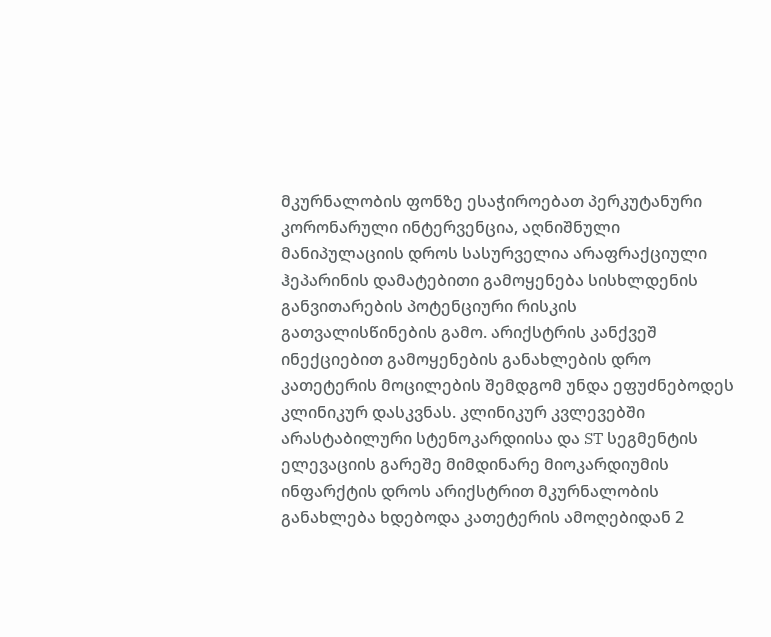მკურნალობის ფონზე ესაჭიროებათ პერკუტანური კორონარული ინტერვენცია, აღნიშნული მანიპულაციის დროს სასურველია არაფრაქციული ჰეპარინის დამატებითი გამოყენება სისხლდენის განვითარების პოტენციური რისკის გათვალისწინების გამო. არიქსტრის კანქვეშ ინექციებით გამოყენების განახლების დრო კათეტერის მოცილების შემდგომ უნდა ეფუძნებოდეს კლინიკურ დასკვნას. კლინიკურ კვლევებში არასტაბილური სტენოკარდიისა და ST სეგმენტის ელევაციის გარეშე მიმდინარე მიოკარდიუმის ინფარქტის დროს არიქსტრით მკურნალობის განახლება ხდებოდა კათეტერის ამოღებიდან 2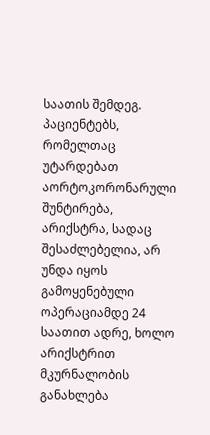საათის შემდეგ.
პაციენტებს, რომელთაც უტარდებათ აორტოკორონარული შუნტირება, არიქსტრა, სადაც შესაძლებელია, არ უნდა იყოს გამოყენებული ოპერაციამდე 24 საათით ადრე, ხოლო არიქსტრით მკურნალობის განახლება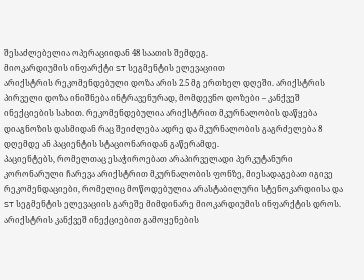შესაძლებელია ოპერაციიდან 48 საათის შემდეგ.
მიოკარდიუმის ინფარქტი ST სეგმენტის ელევაციით
არიქსტრის რეკომენდებული დოზა არის 2.5 მგ ერთხელ დღეში. არიქსტრის პირველი დოზა ინიშნება ინტრავენურად, მომდევნო დოზები – კანქვეშ ინექციების სახით. რეკომენდებულია არიქსტრით მკურნალობის დაწყება დიაგნოზის დასმიდან რაც შეიძლება ადრე და მკურნალობის გაგრძელება 8 დღემდე ან პაციენტის სტაციონარიდან გაწერამდე.
პაციენტებს, რომელთაც ესაჭიროებათ არაპირველადი პერკუტანური კორონარული ჩარევა არიქსტრით მკურნალობის ფონზე, მიესადაგებათ იგივე რეკომენდაციები, რომელიც მოწოდებულია არასტაბილური სტენოკარდიისა და ST სეგმენტის ელევაციის გარეშე მიმდინარე მიოკარდიუმის ინფარქტის დროს. არიქსტრის კანქვეშ ინექციებით გამოყენების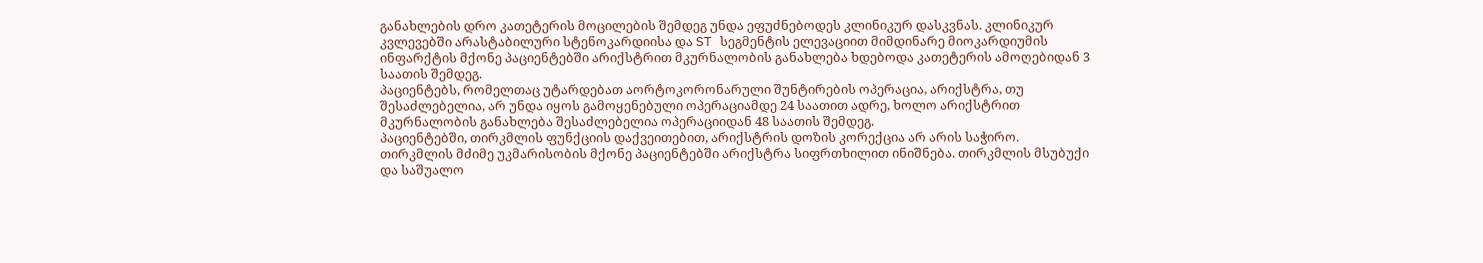განახლების დრო კათეტერის მოცილების შემდეგ უნდა ეფუძნებოდეს კლინიკურ დასკვნას. კლინიკურ კვლევებში არასტაბილური სტენოკარდიისა და ST სეგმენტის ელევაციით მიმდინარე მიოკარდიუმის ინფარქტის მქონე პაციენტებში არიქსტრით მკურნალობის განახლება ხდებოდა კათეტერის ამოღებიდან 3 საათის შემდეგ.
პაციენტებს, რომელთაც უტარდებათ აორტოკორონარული შუნტირების ოპერაცია, არიქსტრა, თუ შესაძლებელია, არ უნდა იყოს გამოყენებული ოპერაციამდე 24 საათით ადრე, ხოლო არიქსტრით მკურნალობის განახლება შესაძლებელია ოპერაციიდან 48 საათის შემდეგ.
პაციენტებში, თირკმლის ფუნქციის დაქვეითებით, არიქსტრის დოზის კორექცია არ არის საჭირო. თირკმლის მძიმე უკმარისობის მქონე პაციენტებში არიქსტრა სიფრთხილით ინიშნება. თირკმლის მსუბუქი და საშუალო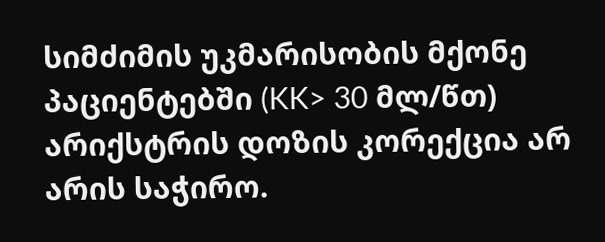სიმძიმის უკმარისობის მქონე პაციენტებში (KK> 30 მლ/წთ) არიქსტრის დოზის კორექცია არ არის საჭირო.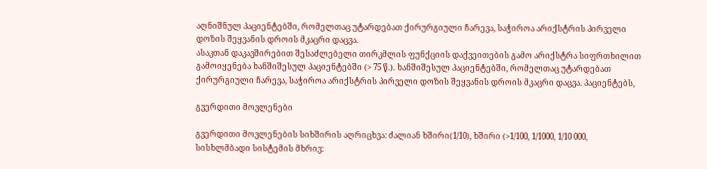აღნიშნულ პაციენტებში, რომელთაც უტარდებათ ქირურგიული ჩარევა, საჭიროა არიქსტრის პირველი დოზის შეყვანის დროის მკაცრი დაცვა.
ასაკთან დაკავშირებით შესაძლებელი თირკმლის ფუნქციის დაქვეითების გამო არიქსტრა სიფრთხილით გამოიყენება ხანშიშესულ პაციენტებში (> 75 წ.). ხანშიშესულ პაციენტებში, რომელთაც უტარდებათ ქირურგიული ჩარევა, საჭიროა არიქსტრის პირველი დოზის შეყვანის დროის მკაცრი დაცვა. პაციენტებს,

გვერდითი მოვლენები

გვერდითი მოვლენების სიხშირის აღრიცხვა: ძალიან ხშირი(1/10), ხშირი (>1/100, 1/1000, 1/10 000,
სისხლმბადი სისტემის მხრივ: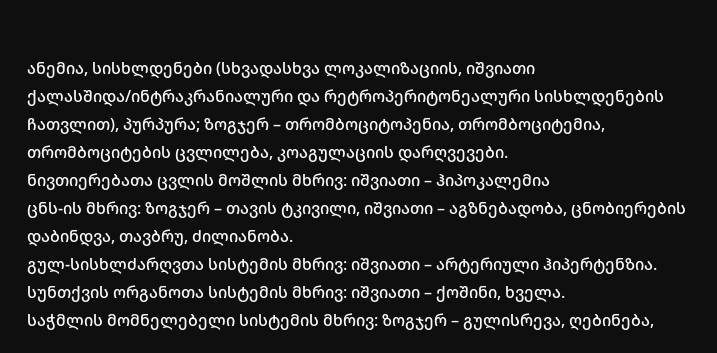ანემია, სისხლდენები (სხვადასხვა ლოკალიზაციის, იშვიათი ქალასშიდა/ინტრაკრანიალური და რეტროპერიტონეალური სისხლდენების ჩათვლით), პურპურა; ზოგჯერ – თრომბოციტოპენია, თრომბოციტემია, თრომბოციტების ცვლილება, კოაგულაციის დარღვევები.
ნივთიერებათა ცვლის მოშლის მხრივ: იშვიათი – ჰიპოკალემია
ცნს-ის მხრივ: ზოგჯერ – თავის ტკივილი, იშვიათი – აგზნებადობა, ცნობიერების დაბინდვა, თავბრუ, ძილიანობა.
გულ-სისხლძარღვთა სისტემის მხრივ: იშვიათი – არტერიული ჰიპერტენზია.
სუნთქვის ორგანოთა სისტემის მხრივ: იშვიათი – ქოშინი, ხველა.
საჭმლის მომნელებელი სისტემის მხრივ: ზოგჯერ – გულისრევა, ღებინება,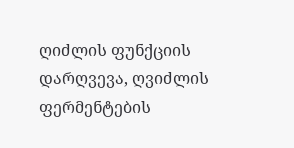ღიძლის ფუნქციის დარღვევა, ღვიძლის ფერმენტების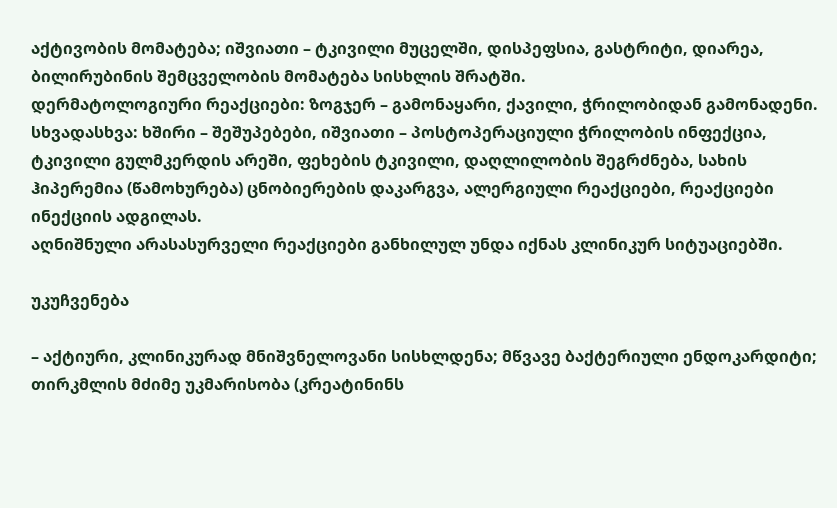აქტივობის მომატება; იშვიათი – ტკივილი მუცელში, დისპეფსია, გასტრიტი, დიარეა, ბილირუბინის შემცველობის მომატება სისხლის შრატში.
დერმატოლოგიური რეაქციები: ზოგჯერ – გამონაყარი, ქავილი, ჭრილობიდან გამონადენი.
სხვადასხვა: ხშირი – შეშუპებები, იშვიათი – პოსტოპერაციული ჭრილობის ინფექცია, ტკივილი გულმკერდის არეში, ფეხების ტკივილი, დაღლილობის შეგრძნება, სახის ჰიპერემია (წამოხურება) ცნობიერების დაკარგვა, ალერგიული რეაქციები, რეაქციები ინექციის ადგილას.
აღნიშნული არასასურველი რეაქციები განხილულ უნდა იქნას კლინიკურ სიტუაციებში.

უკუჩვენება

– აქტიური, კლინიკურად მნიშვნელოვანი სისხლდენა; მწვავე ბაქტერიული ენდოკარდიტი; თირკმლის მძიმე უკმარისობა (კრეატინინს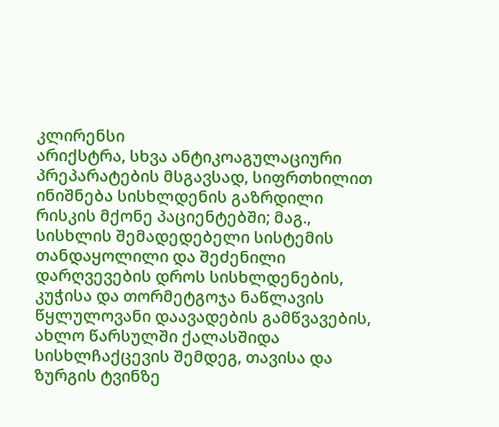კლირენსი
არიქსტრა, სხვა ანტიკოაგულაციური პრეპარატების მსგავსად, სიფრთხილით ინიშნება სისხლდენის გაზრდილი რისკის მქონე პაციენტებში; მაგ., სისხლის შემადედებელი სისტემის თანდაყოლილი და შეძენილი დარღვევების დროს სისხლდენების, კუჭისა და თორმეტგოჯა ნაწლავის წყლულოვანი დაავადების გამწვავების, ახლო წარსულში ქალასშიდა სისხლჩაქცევის შემდეგ, თავისა და ზურგის ტვინზე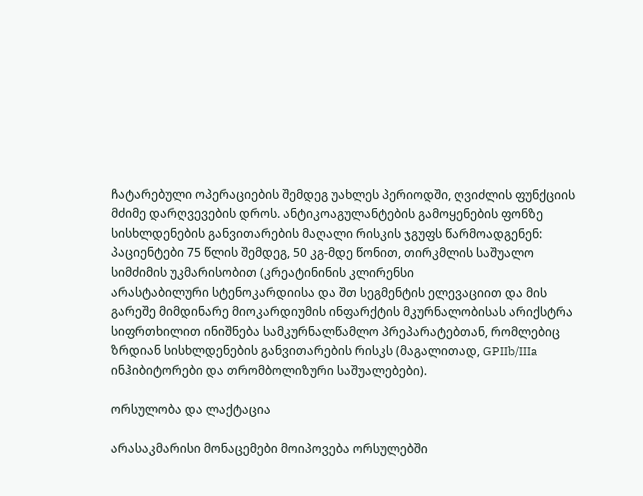ჩატარებული ოპერაციების შემდეგ უახლეს პერიოდში, ღვიძლის ფუნქციის მძიმე დარღვევების დროს. ანტიკოაგულანტების გამოყენების ფონზე სისხლდენების განვითარების მაღალი რისკის ჯგუფს წარმოადგენენ: პაციენტები 75 წლის შემდეგ, 50 კგ-მდე წონით, თირკმლის საშუალო სიმძიმის უკმარისობით (კრეატინინის კლირენსი
არასტაბილური სტენოკარდიისა და შთ სეგმენტის ელევაციით და მის გარეშე მიმდინარე მიოკარდიუმის ინფარქტის მკურნალობისას არიქსტრა სიფრთხილით ინიშნება სამკურნალწამლო პრეპარატებთან, რომლებიც ზრდიან სისხლდენების განვითარების რისკს (მაგალითად, GPIIb/IIIa ინჰიბიტორები და თრომბოლიზური საშუალებები).

ორსულობა და ლაქტაცია

არასაკმარისი მონაცემები მოიპოვება ორსულებში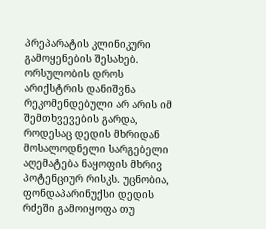პრეპარატის კლინიკური გამოყენების შესახებ. ორსულობის დროს არიქსტრის დანიშვნა რეკომენდებული არ არის იმ შემთხვევების გარდა, როდესაც დედის მხრიდან მოსალოდნელი სარგებელი აღემატება ნაყოფის მხრივ პოტენციურ რისკს. უცნობია, ფონდაპარინუქსი დედის რძეში გამოიყოფა თუ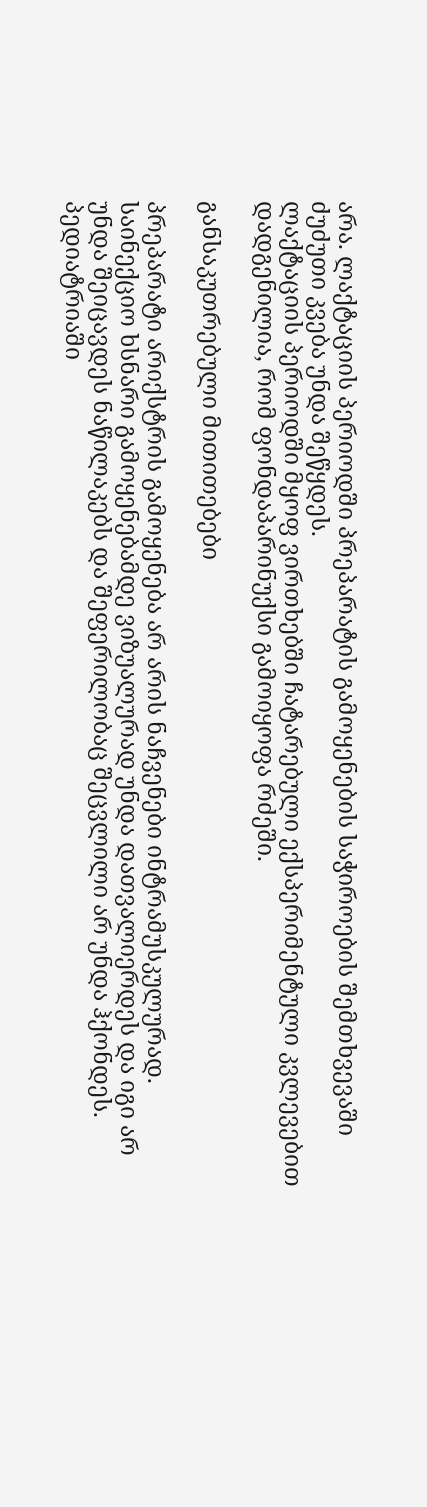არა. ლაქტაციის პერიოდში პრეპარატის გამოყენების საჭიროების შემთხვევაში ძუძუთი კვება უნდა შეწყდეს.
ლაქტაციის პერიოდში მყოფ ვირთხებში ჩატარებული ექსპერიმენტული კვლევებით დადგენილია, რომ ფონდაპარინუქსი გამოიყოფა რძეში.

განსაკუთრებული მითითებები

პრეპარატი არიქსტრის გამოყენება არ არის ნაჩვენები ინტრამუსკულურად. საინექციო ხსნარი გამოყენებამდე ვიზუალურად უნდა დათვალიერდეს და იგი არ უნდა შეიცავდეს ნაწილაკებს და შეფერილობაც შეცვლილი არ უნდა ჰქონდეს.
პედიატრიაში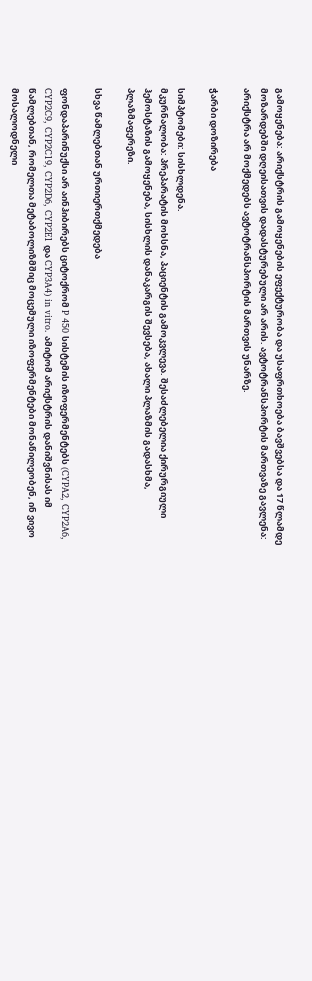გამოყენება: არიქსტრის გამოყენების ეფექტურობა და უსაფრთხოება ბავშვებსა და 17 წლამდე მოზარდებში დღეისათვის დადასტურებული არ არის. ავტოტრანსპორტის მართვაზე გავლენა: არიქსტრა არ მოქმედებს ავტოტრანსპორტის მართვის უნარზე.

ჭარბი დოზირება

სიმპტომები: სისხლდენა.
მკურნალობა: პრეპარატის მოხსნა, პაციენტის გამოკვლევა. შესაძლებელია ქირურგიული ჰემოსტაზის გამოყენება, სისხლის დანაკარგის შევსება, ახალი პლაზმის გადასხმა, პლაზმაფერეზი.

სხვა წამლებთან ურთიერთქმედება

ფონდაპარინუქსი არ აინჰიბირებს ციტოქრომ P 450 სისტემის იზოფერმენტებს (CYPA2, CYP2A6, CYP2C9, CYP2C19, CYP2D6, CYP2E1 და CYP3A4) in vitro. ამიტომ არიქსტრის დანიშვნისას იმ წამლებთან, რომელთა მეტაბოლიზმშიც მოცემული იზოფერმენტები მონაწილეობენ, ინ ვივო მოსალოდნელი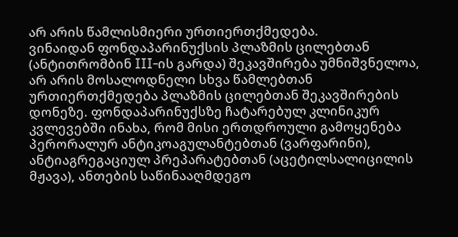არ არის წამლისმიერი ურთიერთქმედება.
ვინაიდან ფონდაპარინუქსის პლაზმის ცილებთან (ანტითრომბინ III-ის გარდა) შეკავშირება უმნიშვნელოა, არ არის მოსალოდნელი სხვა წამლებთან ურთიერთქმედება პლაზმის ცილებთან შეკავშირების დონეზე. ფონდაპარინუქსზე ჩატარებულ კლინიკურ კვლევებში ინახა, რომ მისი ერთდროული გამოყენება პერორალურ ანტიკოაგულანტებთან (ვარფარინი), ანტიაგრეგაციულ პრეპარატებთან (აცეტილსალიცილის მჟავა), ანთების საწინააღმდეგო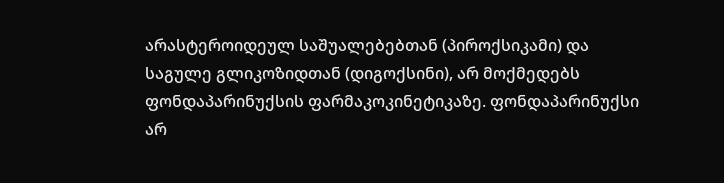არასტეროიდეულ საშუალებებთან (პიროქსიკამი) და საგულე გლიკოზიდთან (დიგოქსინი), არ მოქმედებს ფონდაპარინუქსის ფარმაკოკინეტიკაზე. ფონდაპარინუქსი არ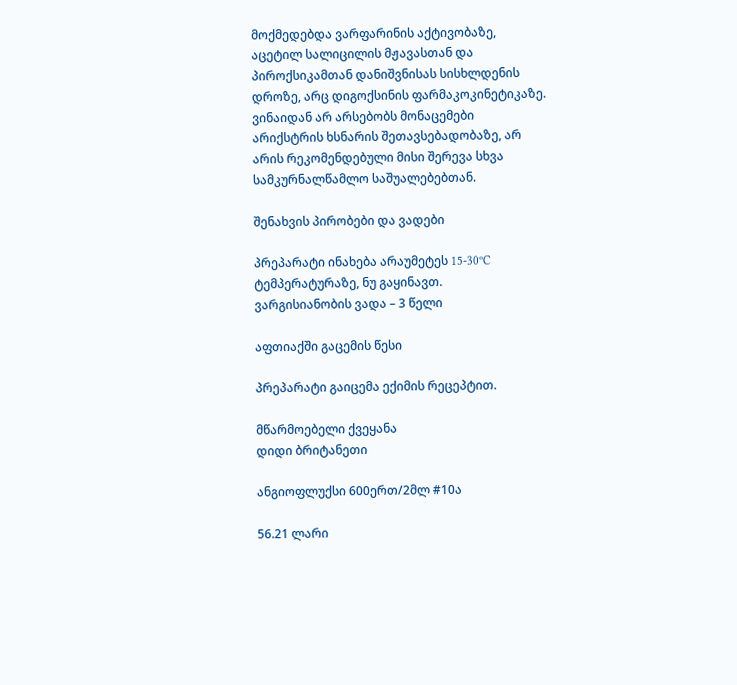მოქმედებდა ვარფარინის აქტივობაზე, აცეტილ სალიცილის მჟავასთან და პიროქსიკამთან დანიშვნისას სისხლდენის დროზე, არც დიგოქსინის ფარმაკოკინეტიკაზე.
ვინაიდან არ არსებობს მონაცემები არიქსტრის ხსნარის შეთავსებადობაზე, არ არის რეკომენდებული მისი შერევა სხვა სამკურნალწამლო საშუალებებთან.

შენახვის პირობები და ვადები

პრეპარატი ინახება არაუმეტეს 15-30ºC ტემპერატურაზე, ნუ გაყინავთ.
ვარგისიანობის ვადა – 3 წელი

აფთიაქში გაცემის წესი

პრეპარატი გაიცემა ექიმის რეცეპტით.

მწარმოებელი ქვეყანა
დიდი ბრიტანეთი

ანგიოფლუქსი 600ერთ/2მლ #10ა

56.21 ლარი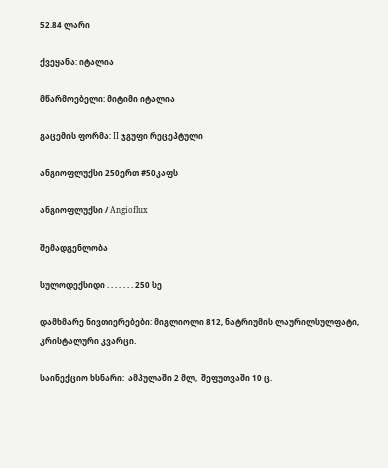52.84 ლარი

ქვეყანა: იტალია

მწარმოებელი: მიტიმი იტალია

გაცემის ფორმა: II ჯგუფი რეცეპტული

ანგიოფლუქსი 250ერთ #50კაფს

ანგიოფლუქსი / Angioflux

შემადგენლობა

სულოდექსიდი . . . . . . . 250 სე

დამხმარე ნივთიერებები: მიგლიოლი 812, ნატრიუმის ლაურილსულფატი, კრისტალური კვარცი.

საინექციო ხსნარი:  ამპულაში 2 მლ,  შეფუთვაში 10 ც.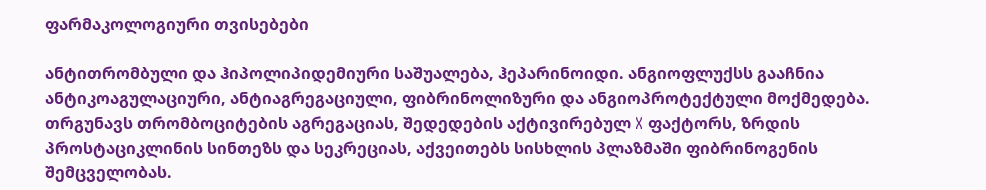ფარმაკოლოგიური თვისებები

ანტითრომბული და ჰიპოლიპიდემიური საშუალება, ჰეპარინოიდი. ანგიოფლუქსს გააჩნია ანტიკოაგულაციური, ანტიაგრეგაციული, ფიბრინოლიზური და ანგიოპროტექტული მოქმედება. თრგუნავს თრომბოციტების აგრეგაციას, შედედების აქტივირებულ X ფაქტორს, ზრდის პროსტაციკლინის სინთეზს და სეკრეციას, აქვეითებს სისხლის პლაზმაში ფიბრინოგენის შემცველობას.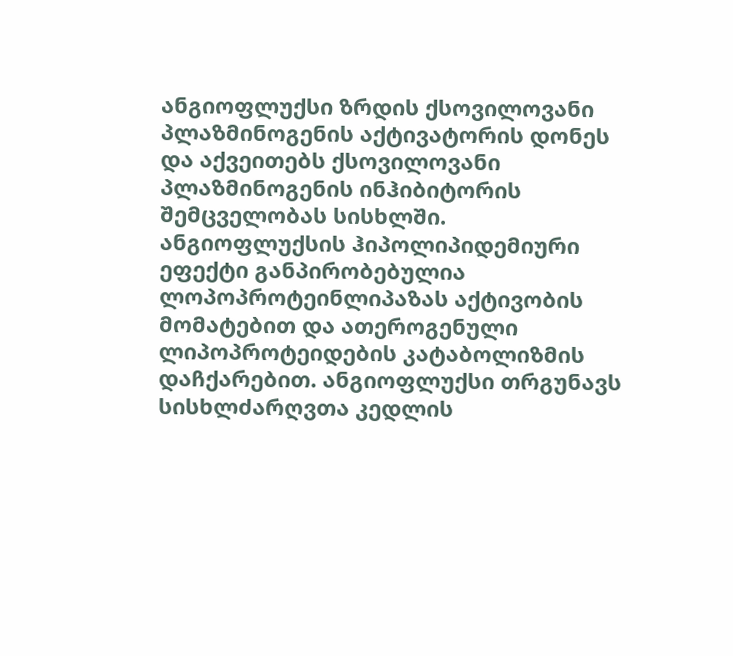ანგიოფლუქსი ზრდის ქსოვილოვანი პლაზმინოგენის აქტივატორის დონეს და აქვეითებს ქსოვილოვანი პლაზმინოგენის ინჰიბიტორის შემცველობას სისხლში. ანგიოფლუქსის ჰიპოლიპიდემიური ეფექტი განპირობებულია ლოპოპროტეინლიპაზას აქტივობის მომატებით და ათეროგენული ლიპოპროტეიდების კატაბოლიზმის დაჩქარებით. ანგიოფლუქსი თრგუნავს სისხლძარღვთა კედლის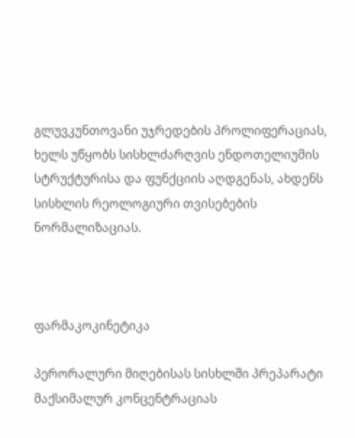გლუვკუნთოვანი უჯრედების პროლიფერაციას, ხელს უწყობს სისხლძარღვის ენდოთელიუმის სტრუქტურისა და ფუნქციის აღდგენას, ახდენს სისხლის რეოლოგიური თვისებების ნორმალიზაციას.



ფარმაკოკინეტიკა

პერორალური მიღებისას სისხლში პრეპარატი მაქსიმალურ კონცენტრაციას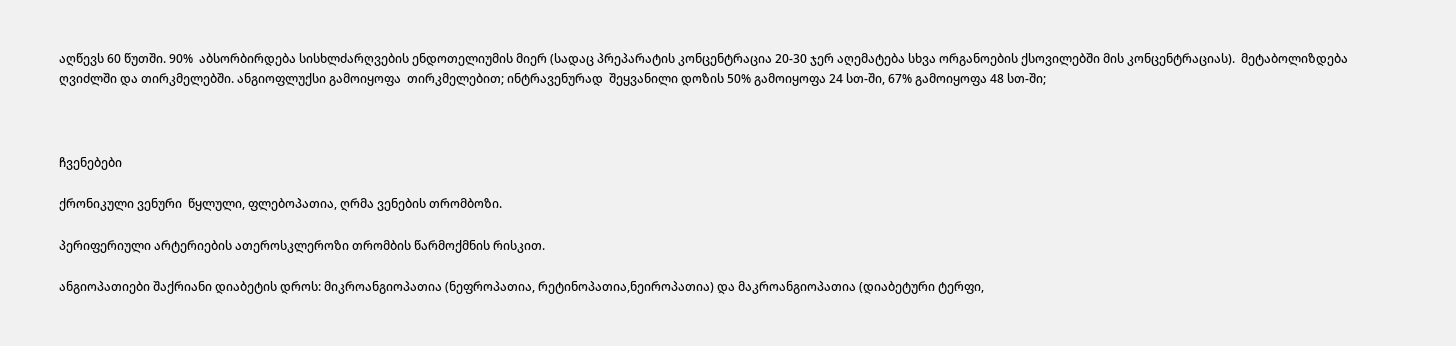აღწევს 60 წუთში. 90%  აბსორბირდება სისხლძარღვების ენდოთელიუმის მიერ (სადაც პრეპარატის კონცენტრაცია 20-30 ჯერ აღემატება სხვა ორგანოების ქსოვილებში მის კონცენტრაციას).  მეტაბოლიზდება ღვიძლში და თირკმელებში. ანგიოფლუქსი გამოიყოფა  თირკმელებით; ინტრავენურად  შეყვანილი დოზის 50% გამოიყოფა 24 სთ-ში, 67% გამოიყოფა 48 სთ-ში;



ჩვენებები

ქრონიკული ვენური  წყლული, ფლებოპათია, ღრმა ვენების თრომბოზი.

პერიფერიული არტერიების ათეროსკლეროზი თრომბის წარმოქმნის რისკით.

ანგიოპათიები შაქრიანი დიაბეტის დროს: მიკროანგიოპათია (ნეფროპათია, რეტინოპათია,ნეიროპათია) და მაკროანგიოპათია (დიაბეტური ტერფი,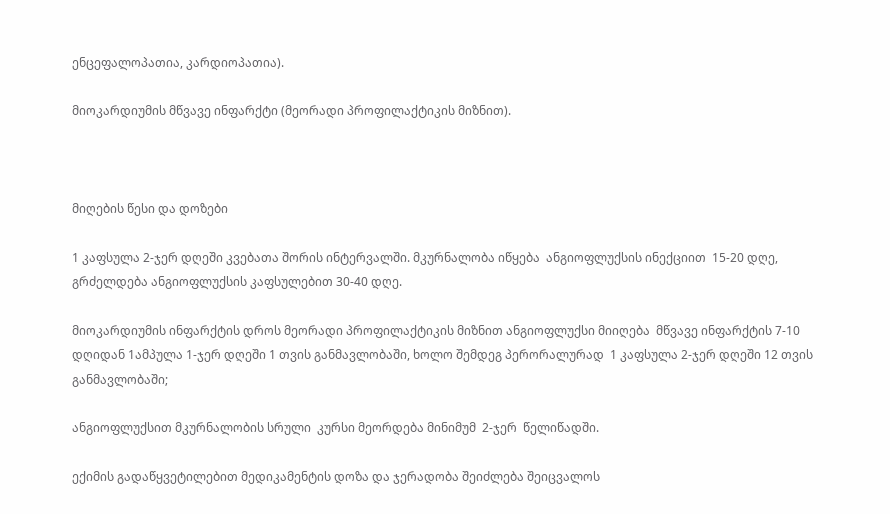ენცეფალოპათია, კარდიოპათია).

მიოკარდიუმის მწვავე ინფარქტი (მეორადი პროფილაქტიკის მიზნით).



მიღების წესი და დოზები

1 კაფსულა 2-ჯერ დღეში კვებათა შორის ინტერვალში. მკურნალობა იწყება  ანგიოფლუქსის ინექციით  15-20 დღე, გრძელდება ანგიოფლუქსის კაფსულებით 30-40 დღე.

მიოკარდიუმის ინფარქტის დროს მეორადი პროფილაქტიკის მიზნით ანგიოფლუქსი მიიღება  მწვავე ინფარქტის 7-10 დღიდან 1ამპულა 1-ჯერ დღეში 1 თვის განმავლობაში, ხოლო შემდეგ პერორალურად  1 კაფსულა 2-ჯერ დღეში 12 თვის განმავლობაში;

ანგიოფლუქსით მკურნალობის სრული  კურსი მეორდება მინიმუმ  2-ჯერ  წელიწადში.

ექიმის გადაწყვეტილებით მედიკამენტის დოზა და ჯერადობა შეიძლება შეიცვალოს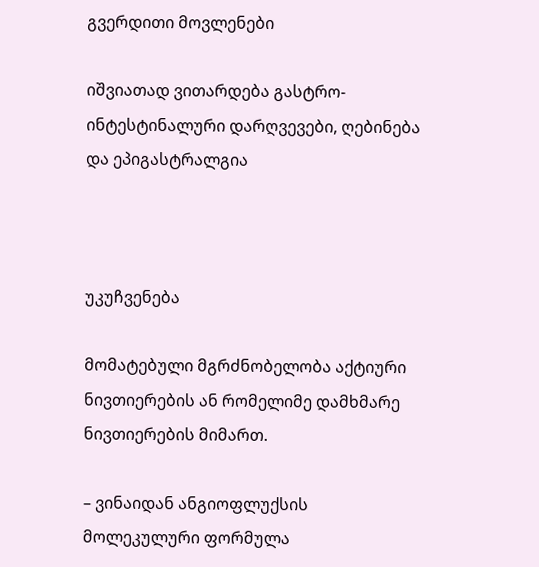გვერდითი მოვლენები

იშვიათად ვითარდება გასტრო-ინტესტინალური დარღვევები, ღებინება და ეპიგასტრალგია



უკუჩვენება

მომატებული მგრძნობელობა აქტიური ნივთიერების ან რომელიმე დამხმარე ნივთიერების მიმართ.

– ვინაიდან ანგიოფლუქსის მოლეკულური ფორმულა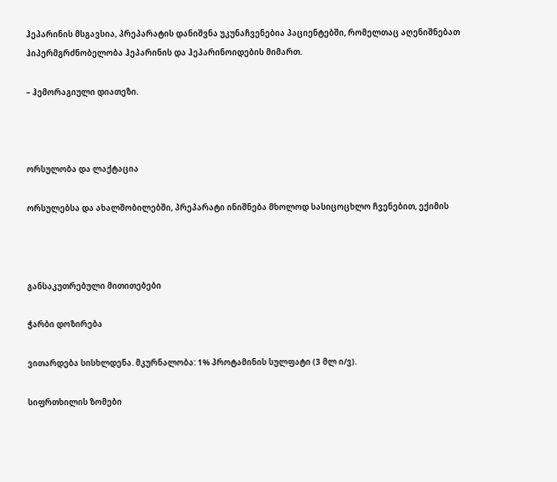ჰეპარინის მსგავსია, პრეპარატის დანიშვნა უკუნაჩვენებია პაციენტებში, რომელთაც აღენიშნებათ ჰიპერმგრძნობელობა ჰეპარინის და ჰეპარინოიდების მიმართ.

– ჰემორაგიული დიათეზი.



ორსულობა და ლაქტაცია

ორსულებსა და ახალშობილებში, პრეპარატი ინიშნება მხოლოდ სასიცოცხლო ჩვენებით, ექიმის



განსაკუთრებული მითითებები

ჭარბი დოზირება

ვითარდება სისხლდენა. მკურნალობა: 1% პროტამინის სულფატი (3 მლ ი/ვ).

სიფრთხილის ზომები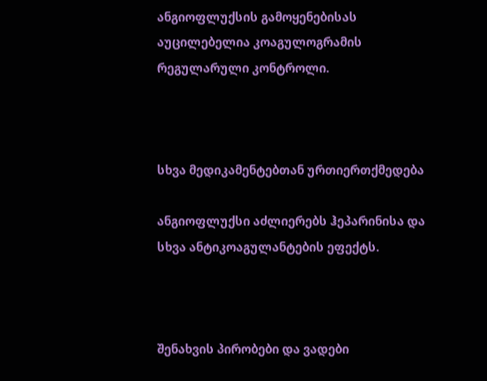ანგიოფლუქსის გამოყენებისას აუცილებელია კოაგულოგრამის რეგულარული კონტროლი.



სხვა მედიკამენტებთან ურთიერთქმედება

ანგიოფლუქსი აძლიერებს ჰეპარინისა და სხვა ანტიკოაგულანტების ეფექტს.



შენახვის პირობები და ვადები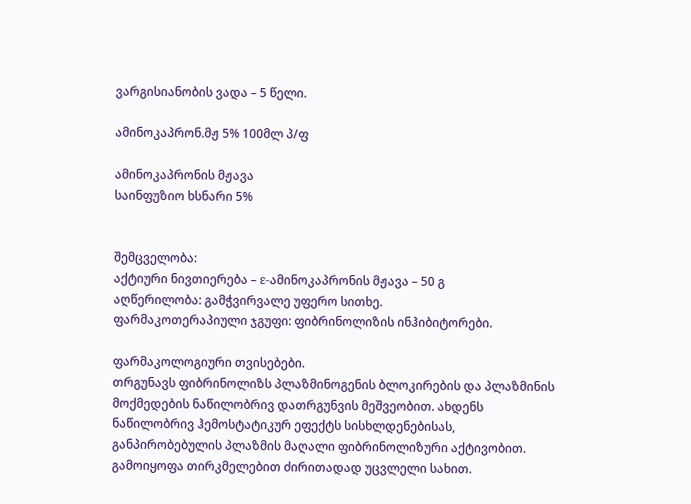ვარგისიანობის ვადა – 5 წელი.

ამინოკაპრონ.მჟ 5% 100მლ პ/ფ

ამინოკაპრონის მჟავა
საინფუზიო ხსნარი 5%


შემცველობა:
აქტიური ნივთიერება – ε-ამინოკაპრონის მჟავა – 50 გ
აღწერილობა: გამჭვირვალე უფერო სითხე.
ფარმაკოთერაპიული ჯგუფი: ფიბრინოლიზის ინჰიბიტორები.

ფარმაკოლოგიური თვისებები.
თრგუნავს ფიბრინოლიზს პლაზმინოგენის ბლოკირების და პლაზმინის მოქმედების ნაწილობრივ დათრგუნვის მეშვეობით. ახდენს ნაწილობრივ ჰემოსტატიკურ ეფექტს სისხლდენებისას, განპირობებულის პლაზმის მაღალი ფიბრინოლიზური აქტივობით. გამოიყოფა თირკმელებით ძირითადად უცვლელი სახით.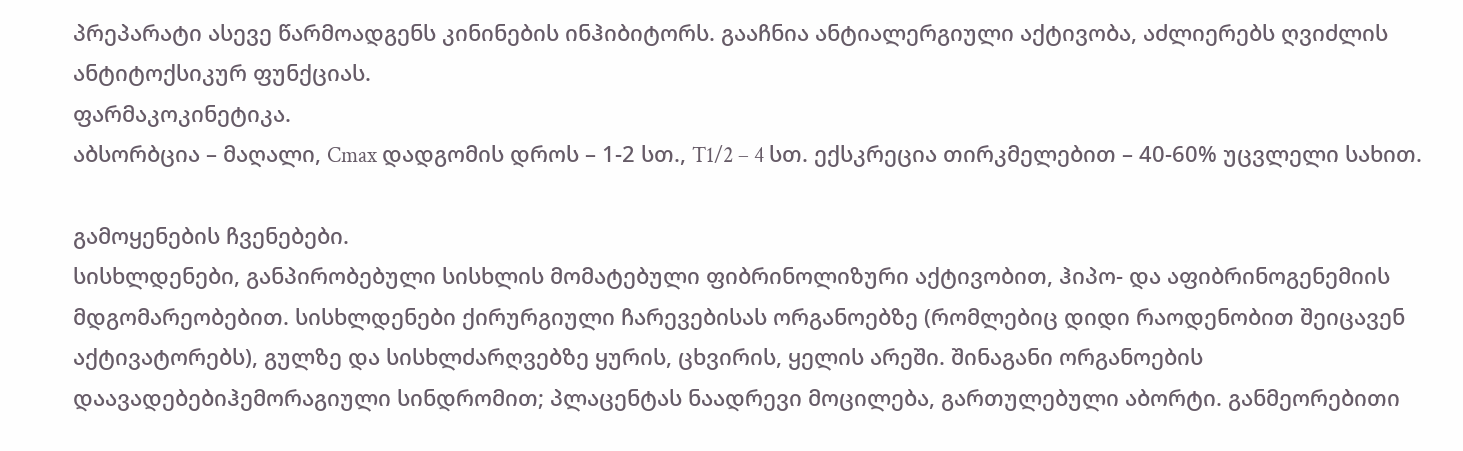პრეპარატი ასევე წარმოადგენს კინინების ინჰიბიტორს. გააჩნია ანტიალერგიული აქტივობა, აძლიერებს ღვიძლის ანტიტოქსიკურ ფუნქციას.
ფარმაკოკინეტიკა.
აბსორბცია – მაღალი, Cmax დადგომის დროს – 1-2 სთ., T1/2 – 4 სთ. ექსკრეცია თირკმელებით – 40-60% უცვლელი სახით.

გამოყენების ჩვენებები.
სისხლდენები, განპირობებული სისხლის მომატებული ფიბრინოლიზური აქტივობით, ჰიპო- და აფიბრინოგენემიის მდგომარეობებით. სისხლდენები ქირურგიული ჩარევებისას ორგანოებზე (რომლებიც დიდი რაოდენობით შეიცავენ აქტივატორებს), გულზე და სისხლძარღვებზე ყურის, ცხვირის, ყელის არეში. შინაგანი ორგანოების დაავადებებიჰემორაგიული სინდრომით; პლაცენტას ნაადრევი მოცილება, გართულებული აბორტი. განმეორებითი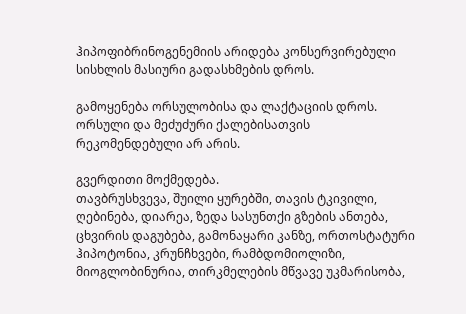ჰიპოფიბრინოგენემიის არიდება კონსერვირებული სისხლის მასიური გადასხმების დროს.

გამოყენება ორსულობისა და ლაქტაციის დროს.
ორსული და მეძუძური ქალებისათვის რეკომენდებული არ არის.

გვერდითი მოქმედება.
თავბრუსხვევა, შუილი ყურებში, თავის ტკივილი, ღებინება, დიარეა, ზედა სასუნთქი გზების ანთება, ცხვირის დაგუბება, გამონაყარი კანზე, ორთოსტატური ჰიპოტონია, კრუნჩხვები, რამბდომიოლიზი, მიოგლობინურია, თირკმელების მწვავე უკმარისობა,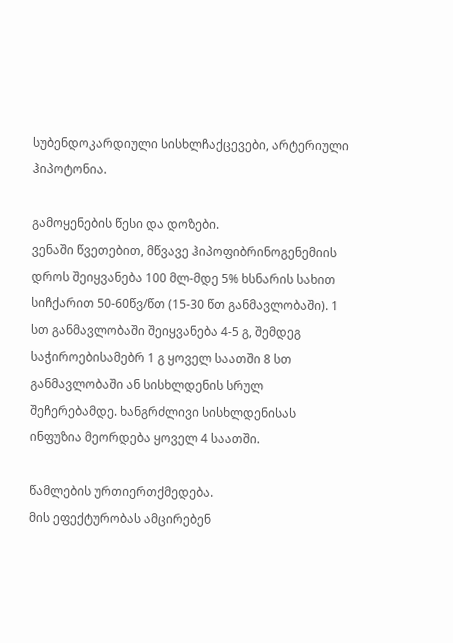სუბენდოკარდიული სისხლჩაქცევები, არტერიული ჰიპოტონია.

გამოყენების წესი და დოზები.
ვენაში წვეთებით, მწვავე ჰიპოფიბრინოგენემიის დროს შეიყვანება 100 მლ-მდე 5% ხსნარის სახით სიჩქარით 50-60წვ/წთ (15-30 წთ განმავლობაში). 1 სთ განმავლობაში შეიყვანება 4-5 გ, შემდეგ საჭიროებისამებრ 1 გ ყოველ საათში 8 სთ განმავლობაში ან სისხლდენის სრულ შეჩერებამდე. ხანგრძლივი სისხლდენისას ინფუზია მეორდება ყოველ 4 საათში.

წამლების ურთიერთქმედება.
მის ეფექტურობას ამცირებენ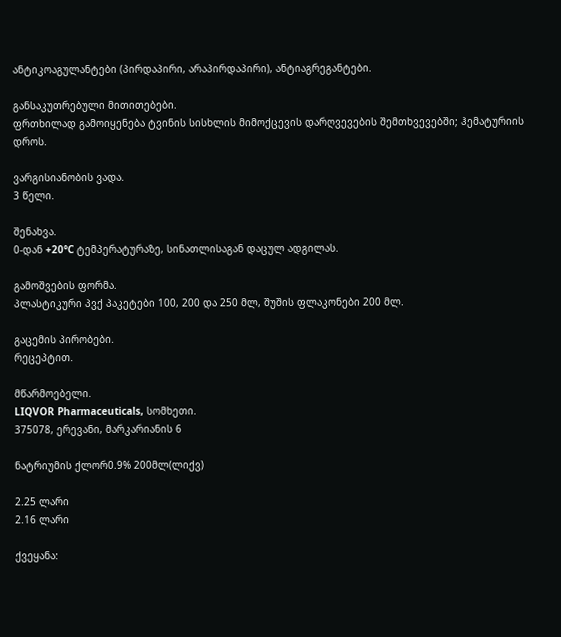ანტიკოაგულანტები (პირდაპირი, არაპირდაპირი), ანტიაგრეგანტები.

განსაკუთრებული მითითებები.
ფრთხილად გამოიყენება ტვინის სისხლის მიმოქცევის დარღვევების შემთხვევებში; ჰემატურიის დროს.

ვარგისიანობის ვადა.
3 წელი.

შენახვა.
0-დან +20°C ტემპერატურაზე, სინათლისაგან დაცულ ადგილას.

გამოშვების ფორმა.
პლასტიკური პვქ პაკეტები 100, 200 და 250 მლ, შუშის ფლაკონები 200 მლ.

გაცემის პირობები.
რეცეპტით.

მწარმოებელი.
LIQVOR Pharmaceuticals, სომხეთი.
375078, ერევანი, მარკარიანის 6

ნატრიუმის ქლორ0.9% 200მლ(ლიქვ)

2.25 ლარი
2.16 ლარი

ქვეყანა: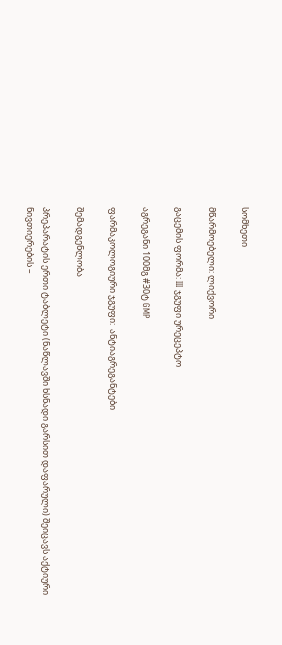სომხეთი

მწარმოებელი: ლიქვორი

გაცემის ფორმა: III ჯგუფი ურეცეპტო

აგრეგანი 100მგ #30ტ GMP

ფარმაკოლოგიური ჯგუფი:  ანტიაგრეგანტები

შემადგენლობა

პრეპარატის ერთი ტაბლეტი (ნაწლავში ხსნადი გარსით დაფარული) შეიცავს აქტიური ნივთიერების –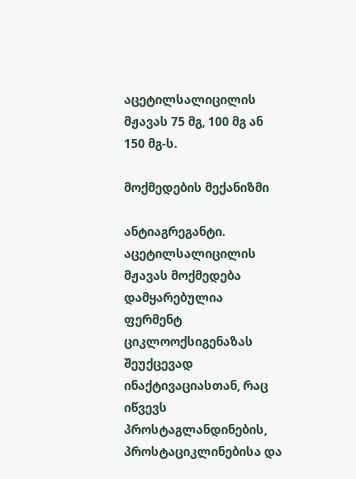აცეტილსალიცილის მჟავას 75 მგ, 100 მგ ან 150 მგ-ს.

მოქმედების მექანიზმი

ანტიაგრეგანტი. აცეტილსალიცილის მჟავას მოქმედება დამყარებულია ფერმენტ ციკლოოქსიგენაზას შეუქცევად ინაქტივაციასთან, რაც იწვევს პროსტაგლანდინების, პროსტაციკლინებისა და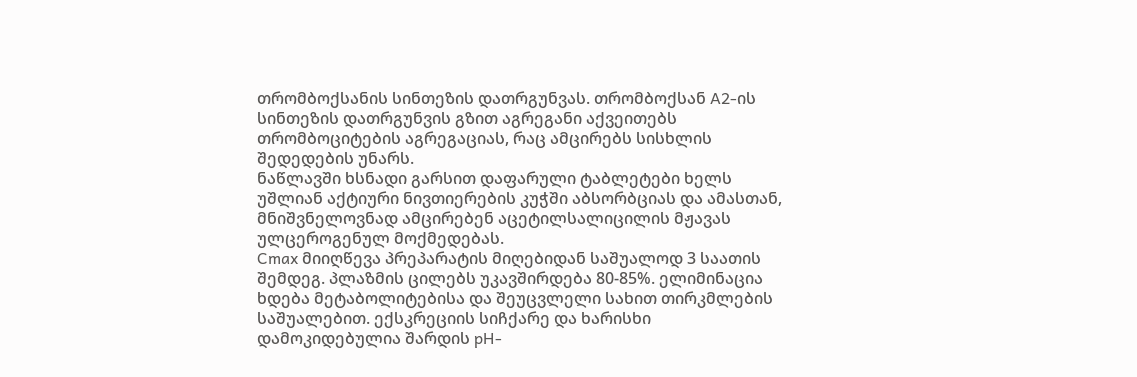თრომბოქსანის სინთეზის დათრგუნვას. თრომბოქსან A2-ის სინთეზის დათრგუნვის გზით აგრეგანი აქვეითებს თრომბოციტების აგრეგაციას, რაც ამცირებს სისხლის შედედების უნარს.
ნაწლავში ხსნადი გარსით დაფარული ტაბლეტები ხელს უშლიან აქტიური ნივთიერების კუჭში აბსორბციას და ამასთან, მნიშვნელოვნად ამცირებენ აცეტილსალიცილის მჟავას ულცეროგენულ მოქმედებას.
Cmax მიიღწევა პრეპარატის მიღებიდან საშუალოდ 3 საათის შემდეგ. პლაზმის ცილებს უკავშირდება 80-85%. ელიმინაცია ხდება მეტაბოლიტებისა და შეუცვლელი სახით თირკმლების საშუალებით. ექსკრეციის სიჩქარე და ხარისხი დამოკიდებულია შარდის pH-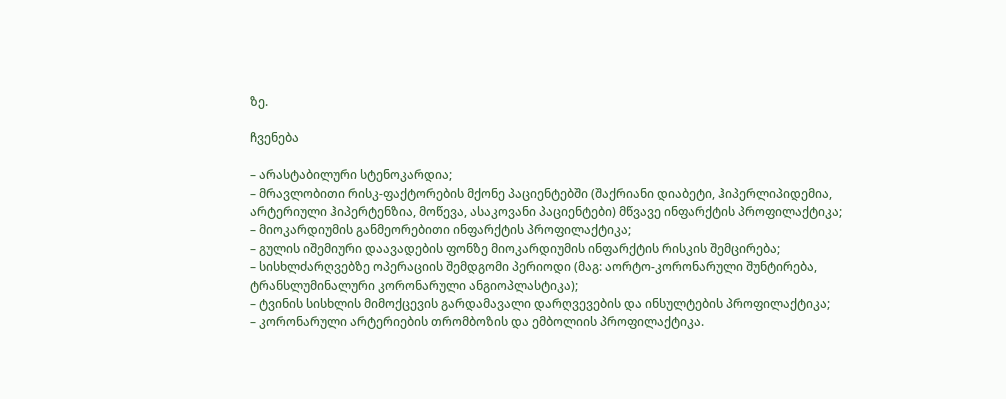ზე.

ჩვენება

– არასტაბილური სტენოკარდია;
– მრავლობითი რისკ-ფაქტორების მქონე პაციენტებში (შაქრიანი დიაბეტი, ჰიპერლიპიდემია, არტერიული ჰიპერტენზია, მოწევა, ასაკოვანი პაციენტები) მწვავე ინფარქტის პროფილაქტიკა;
– მიოკარდიუმის განმეორებითი ინფარქტის პროფილაქტიკა;
– გულის იშემიური დაავადების ფონზე მიოკარდიუმის ინფარქტის რისკის შემცირება;
– სისხლძარღვებზე ოპერაციის შემდგომი პერიოდი (მაგ: აორტო-კორონარული შუნტირება, ტრანსლუმინალური კორონარული ანგიოპლასტიკა);
– ტვინის სისხლის მიმოქცევის გარდამავალი დარღვევების და ინსულტების პროფილაქტიკა;
– კორონარული არტერიების თრომბოზის და ემბოლიის პროფილაქტიკა.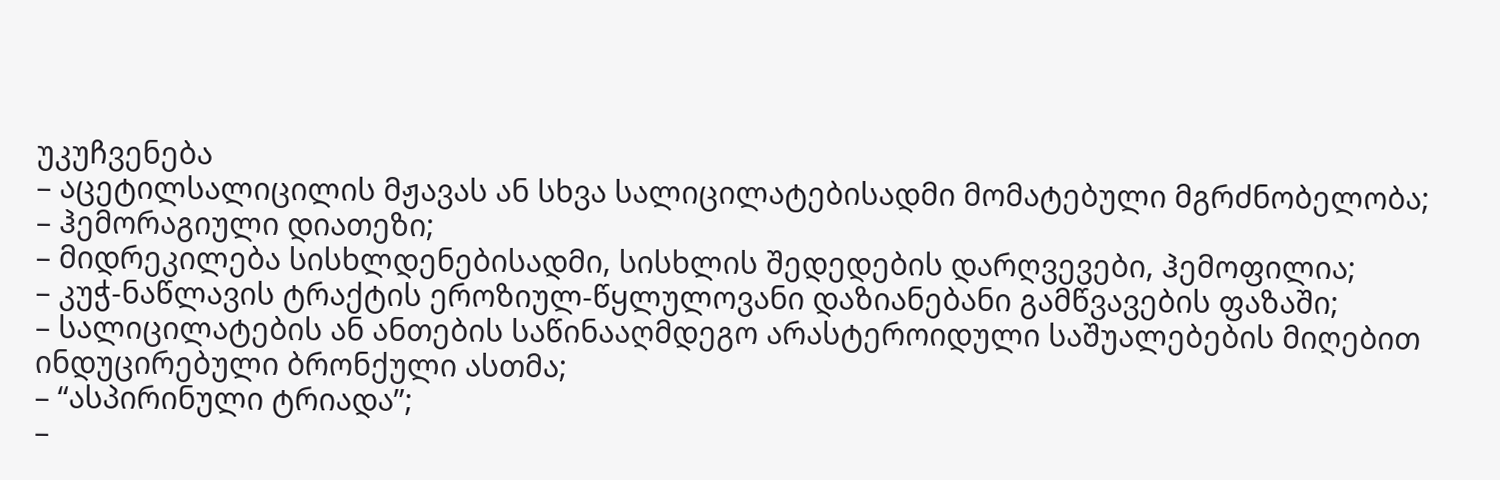უკუჩვენება
– აცეტილსალიცილის მჟავას ან სხვა სალიცილატებისადმი მომატებული მგრძნობელობა;
– ჰემორაგიული დიათეზი;
– მიდრეკილება სისხლდენებისადმი, სისხლის შედედების დარღვევები, ჰემოფილია;
– კუჭ-ნაწლავის ტრაქტის ეროზიულ-წყლულოვანი დაზიანებანი გამწვავების ფაზაში;
– სალიცილატების ან ანთების საწინააღმდეგო არასტეროიდული საშუალებების მიღებით ინდუცირებული ბრონქული ასთმა;
– “ასპირინული ტრიადა”;
–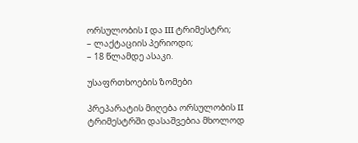ორსულობის I და III ტრიმესტრი;
– ლაქტაციის პერიოდი;
– 18 წლამდე ასაკი.

უსაფრთხოების ზომები

პრეპარატის მიღება ორსულობის II ტრიმესტრში დასაშვებია მხოლოდ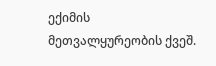ექიმის მეთვალყურეობის ქვეშ.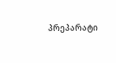პრეპარატი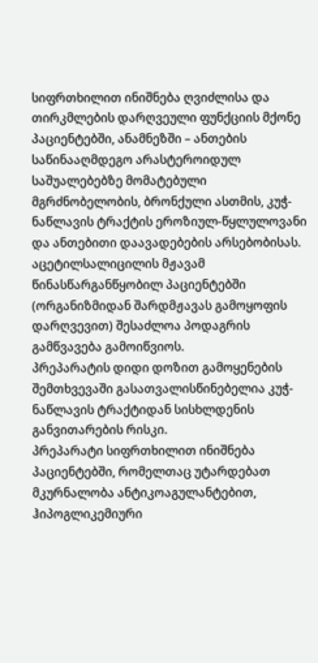სიფრთხილით ინიშნება ღვიძლისა და თირკმლების დარღვეული ფუნქციის მქონე პაციენტებში, ანამნეზში – ანთების საწინააღმდეგო არასტეროიდულ საშუალებებზე მომატებული მგრძნობელობის, ბრონქული ასთმის, კუჭ-ნაწლავის ტრაქტის ეროზიულ-წყლულოვანი და ანთებითი დაავადებების არსებობისას.
აცეტილსალიცილის მჟავამ წინასწარგანწყობილ პაციენტებში (ორგანიზმიდან შარდმჟავას გამოყოფის დარღვევით) შესაძლოა პოდაგრის გამწვავება გამოიწვიოს.
პრეპარატის დიდი დოზით გამოყენების შემთხვევაში გასათვალისწინებელია კუჭ-ნაწლავის ტრაქტიდან სისხლდენის განვითარების რისკი.
პრეპარატი სიფრთხილით ინიშნება პაციენტებში, რომელთაც უტარდებათ მკურნალობა ანტიკოაგულანტებით, ჰიპოგლიკემიური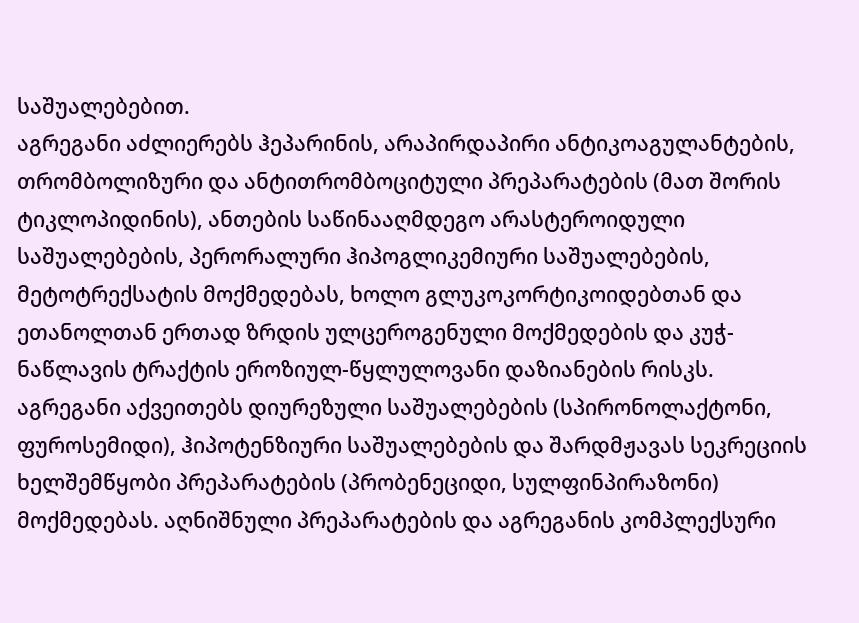საშუალებებით.
აგრეგანი აძლიერებს ჰეპარინის, არაპირდაპირი ანტიკოაგულანტების, თრომბოლიზური და ანტითრომბოციტული პრეპარატების (მათ შორის ტიკლოპიდინის), ანთების საწინააღმდეგო არასტეროიდული საშუალებების, პერორალური ჰიპოგლიკემიური საშუალებების, მეტოტრექსატის მოქმედებას, ხოლო გლუკოკორტიკოიდებთან და ეთანოლთან ერთად ზრდის ულცეროგენული მოქმედების და კუჭ-ნაწლავის ტრაქტის ეროზიულ-წყლულოვანი დაზიანების რისკს.
აგრეგანი აქვეითებს დიურეზული საშუალებების (სპირონოლაქტონი, ფუროსემიდი), ჰიპოტენზიური საშუალებების და შარდმჟავას სეკრეციის ხელშემწყობი პრეპარატების (პრობენეციდი, სულფინპირაზონი) მოქმედებას. აღნიშნული პრეპარატების და აგრეგანის კომპლექსური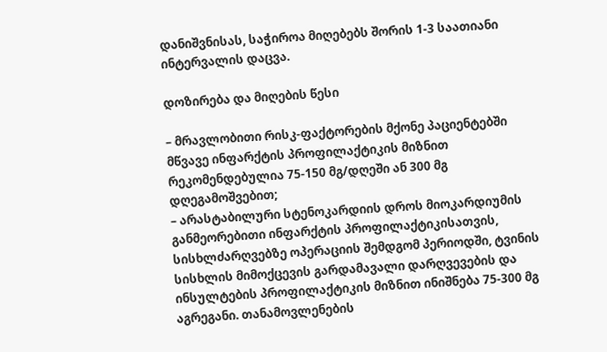დანიშვნისას, საჭიროა მიღებებს შორის 1-3 საათიანი ინტერვალის დაცვა.

დოზირება და მიღების წესი

– მრავლობითი რისკ-ფაქტორების მქონე პაციენტებში მწვავე ინფარქტის პროფილაქტიკის მიზნით რეკომენდებულია 75-150 მგ/დღეში ან 300 მგ დღეგამოშვებით;
– არასტაბილური სტენოკარდიის დროს მიოკარდიუმის განმეორებითი ინფარქტის პროფილაქტიკისათვის, სისხლძარღვებზე ოპერაციის შემდგომ პერიოდში, ტვინის სისხლის მიმოქცევის გარდამავალი დარღვევების და ინსულტების პროფილაქტიკის მიზნით ინიშნება 75-300 მგ აგრეგანი. თანამოვლენების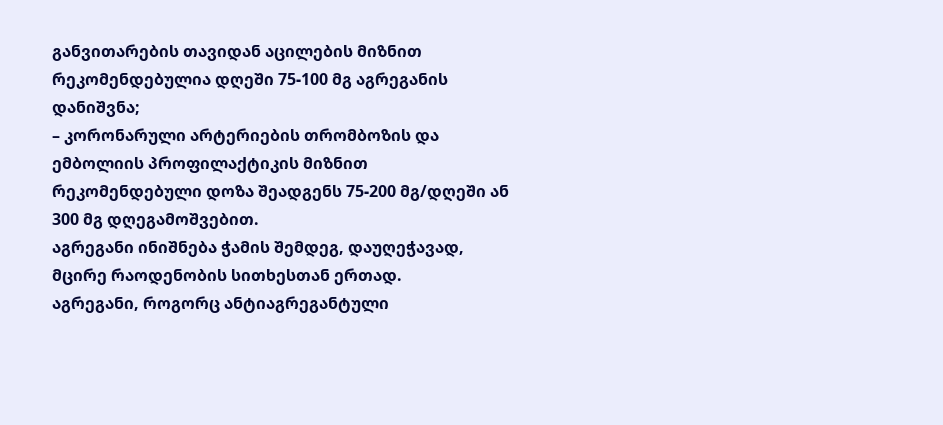განვითარების თავიდან აცილების მიზნით რეკომენდებულია დღეში 75-100 მგ აგრეგანის დანიშვნა;
– კორონარული არტერიების თრომბოზის და ემბოლიის პროფილაქტიკის მიზნით რეკომენდებული დოზა შეადგენს 75-200 მგ/დღეში ან 300 მგ დღეგამოშვებით.
აგრეგანი ინიშნება ჭამის შემდეგ, დაუღეჭავად, მცირე რაოდენობის სითხესთან ერთად.
აგრეგანი, როგორც ანტიაგრეგანტული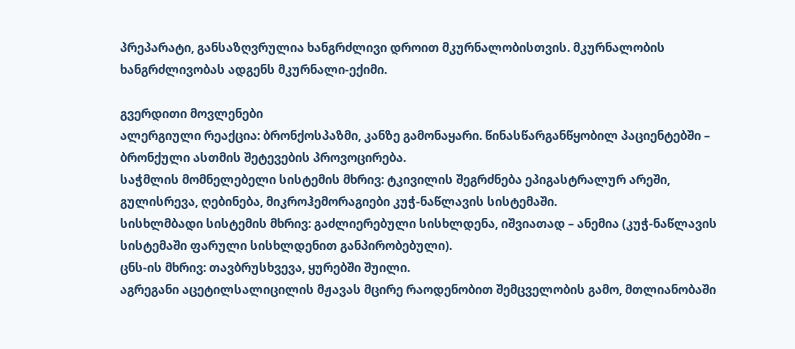პრეპარატი, განსაზღვრულია ხანგრძლივი დროით მკურნალობისთვის. მკურნალობის ხანგრძლივობას ადგენს მკურნალი-ექიმი.

გვერდითი მოვლენები
ალერგიული რეაქცია: ბრონქოსპაზმი, კანზე გამონაყარი. წინასწარგანწყობილ პაციენტებში – ბრონქული ასთმის შეტევების პროვოცირება.
საჭმლის მომნელებელი სისტემის მხრივ: ტკივილის შეგრძნება ეპიგასტრალურ არეში, გულისრევა, ღებინება, მიკროჰემორაგიები კუჭ-ნაწლავის სისტემაში.
სისხლმბადი სისტემის მხრივ: გაძლიერებული სისხლდენა, იშვიათად – ანემია (კუჭ-ნაწლავის სისტემაში ფარული სისხლდენით განპირობებული).
ცნს-ის მხრივ: თავბრუსხვევა, ყურებში შუილი.
აგრეგანი აცეტილსალიცილის მჟავას მცირე რაოდენობით შემცველობის გამო, მთლიანობაში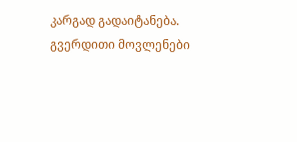კარგად გადაიტანება. გვერდითი მოვლენები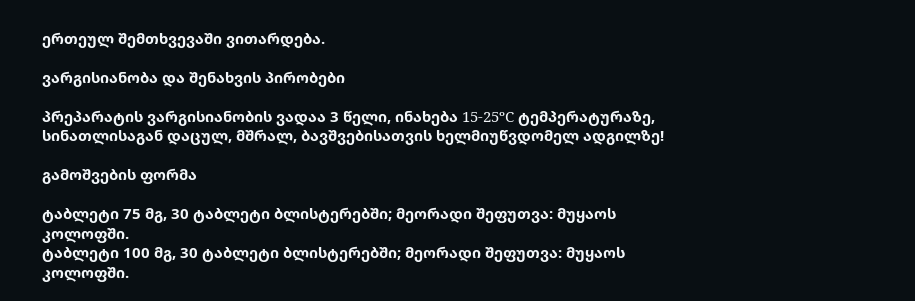ერთეულ შემთხვევაში ვითარდება.

ვარგისიანობა და შენახვის პირობები

პრეპარატის ვარგისიანობის ვადაა 3 წელი, ინახება 15-25ºC ტემპერატურაზე, სინათლისაგან დაცულ, მშრალ, ბავშვებისათვის ხელმიუწვდომელ ადგილზე!

გამოშვების ფორმა

ტაბლეტი 75 მგ, 30 ტაბლეტი ბლისტერებში; მეორადი შეფუთვა: მუყაოს კოლოფში.
ტაბლეტი 100 მგ, 30 ტაბლეტი ბლისტერებში; მეორადი შეფუთვა: მუყაოს კოლოფში.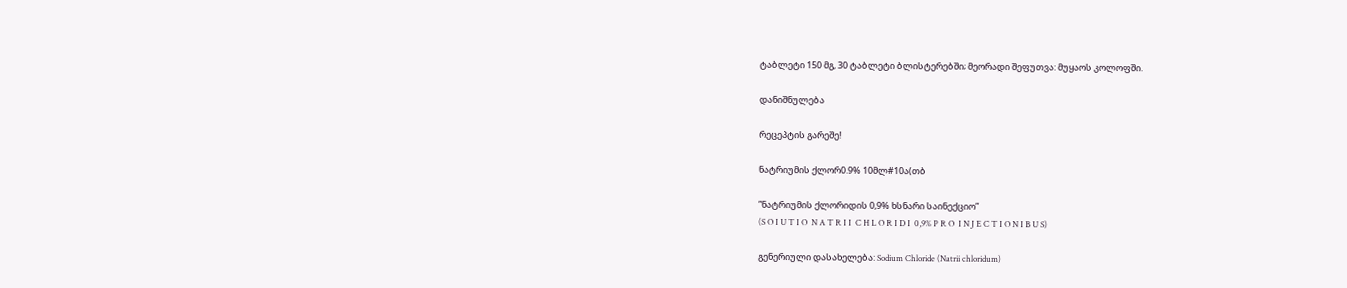ტაბლეტი 150 მგ, 30 ტაბლეტი ბლისტერებში; მეორადი შეფუთვა: მუყაოს კოლოფში.

დანიშნულება

რეცეპტის გარეშე!

ნატრიუმის ქლორ0.9% 10მლ#10ა(თბ

”ნატრიუმის ქლორიდის 0,9% ხსნარი საინექციო”
(S O I U T I O  N A T R I I  C H L O R I D I  0,9% P R O  I N J E C T I O N I B U S)

გენერიული დასახელება: Sodium Chloride (Natrii chloridum)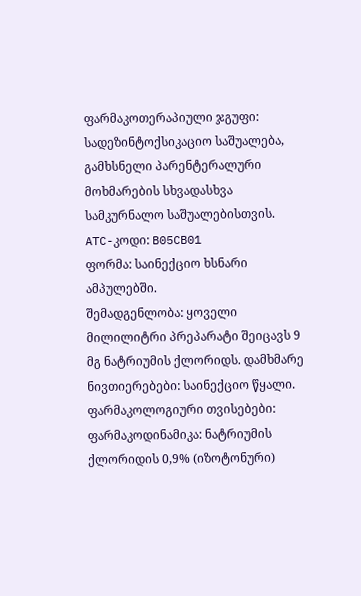ფარმაკოთერაპიული ჯგუფი: სადეზინტოქსიკაციო საშუალება, გამხსნელი პარენტერალური მოხმარების სხვადასხვა სამკურნალო საშუალებისთვის.
ATC-კოდი: B05CB01
ფორმა: საინექციო ხსნარი ამპულებში.
შემადგენლობა: ყოველი მილილიტრი პრეპარატი შეიცავს 9 მგ ნატრიუმის ქლორიდს. დამხმარე ნივთიერებები: საინექციო წყალი.
ფარმაკოლოგიური თვისებები:
ფარმაკოდინამიკა: ნატრიუმის ქლორიდის 0,9% (იზოტონური)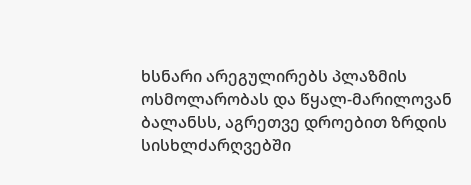ხსნარი არეგულირებს პლაზმის ოსმოლარობას და წყალ-მარილოვან ბალანსს, აგრეთვე დროებით ზრდის სისხლძარღვებში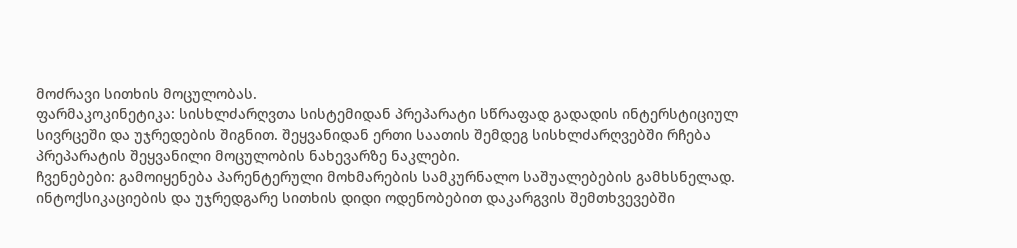მოძრავი სითხის მოცულობას.
ფარმაკოკინეტიკა: სისხლძარღვთა სისტემიდან პრეპარატი სწრაფად გადადის ინტერსტიციულ სივრცეში და უჯრედების შიგნით. შეყვანიდან ერთი საათის შემდეგ სისხლძარღვებში რჩება პრეპარატის შეყვანილი მოცულობის ნახევარზე ნაკლები.
ჩვენებები: გამოიყენება პარენტერული მოხმარების სამკურნალო საშუალებების გამხსნელად. ინტოქსიკაციების და უჯრედგარე სითხის დიდი ოდენობებით დაკარგვის შემთხვევებში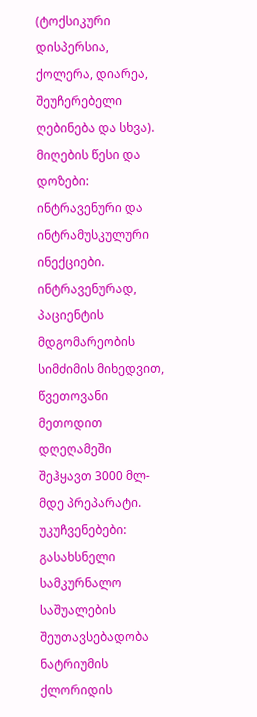(ტოქსიკური დისპერსია, ქოლერა, დიარეა, შეუჩერებელი ღებინება და სხვა).
მიღების წესი და დოზები: ინტრავენური და ინტრამუსკულური ინექციები. ინტრავენურად, პაციენტის მდგომარეობის სიმძიმის მიხედვით, წვეთოვანი მეთოდით დღეღამეში შეჰყავთ 3000 მლ-მდე პრეპარატი.
უკუჩვენებები: გასახსნელი სამკურნალო საშუალების შეუთავსებადობა ნატრიუმის ქლორიდის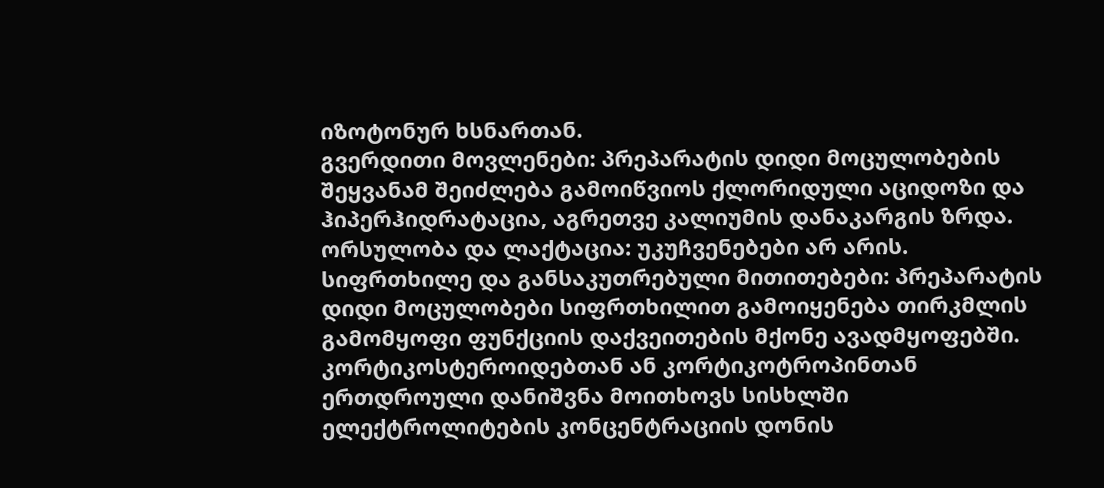იზოტონურ ხსნართან.
გვერდითი მოვლენები: პრეპარატის დიდი მოცულობების შეყვანამ შეიძლება გამოიწვიოს ქლორიდული აციდოზი და ჰიპერჰიდრატაცია, აგრეთვე კალიუმის დანაკარგის ზრდა.
ორსულობა და ლაქტაცია: უკუჩვენებები არ არის.
სიფრთხილე და განსაკუთრებული მითითებები: პრეპარატის დიდი მოცულობები სიფრთხილით გამოიყენება თირკმლის გამომყოფი ფუნქციის დაქვეითების მქონე ავადმყოფებში. კორტიკოსტეროიდებთან ან კორტიკოტროპინთან ერთდროული დანიშვნა მოითხოვს სისხლში ელექტროლიტების კონცენტრაციის დონის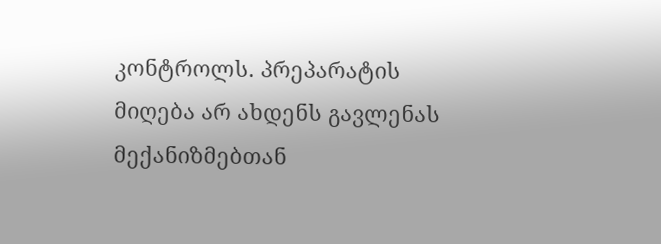კონტროლს. პრეპარატის მიღება არ ახდენს გავლენას მექანიზმებთან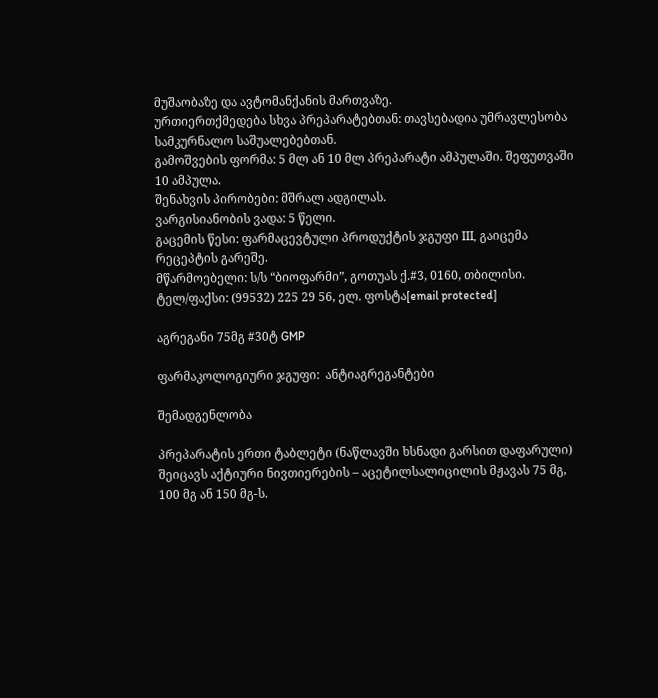მუშაობაზე და ავტომანქანის მართვაზე.
ურთიერთქმედება სხვა პრეპარატებთან: თავსებადია უმრავლესობა სამკურნალო საშუალებებთან.
გამოშვების ფორმა: 5 მლ ან 10 მლ პრეპარატი ამპულაში. შეფუთვაში 10 ამპულა.
შენახვის პირობები: მშრალ ადგილას.
ვარგისიანობის ვადა: 5 წელი.
გაცემის წესი: ფარმაცევტული პროდუქტის ჯგუფი III, გაიცემა რეცეპტის გარეშე.
მწარმოებელი: ს/ს “ბიოფარმი”, გოთუას ქ.#3, 0160, თბილისი.
ტელ/ფაქსი: (99532) 225 29 56, ელ. ფოსტა[email protected]

აგრეგანი 75მგ #30ტ GMP

ფარმაკოლოგიური ჯგუფი:  ანტიაგრეგანტები

შემადგენლობა

პრეპარატის ერთი ტაბლეტი (ნაწლავში ხსნადი გარსით დაფარული) შეიცავს აქტიური ნივთიერების – აცეტილსალიცილის მჟავას 75 მგ, 100 მგ ან 150 მგ-ს.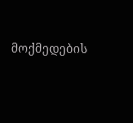მოქმედების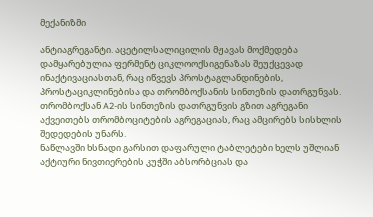მექანიზმი

ანტიაგრეგანტი. აცეტილსალიცილის მჟავას მოქმედება დამყარებულია ფერმენტ ციკლოოქსიგენაზას შეუქცევად ინაქტივაციასთან, რაც იწვევს პროსტაგლანდინების, პროსტაციკლინებისა და თრომბოქსანის სინთეზის დათრგუნვას. თრომბოქსან A2-ის სინთეზის დათრგუნვის გზით აგრეგანი აქვეითებს თრომბოციტების აგრეგაციას, რაც ამცირებს სისხლის შედედების უნარს.
ნაწლავში ხსნადი გარსით დაფარული ტაბლეტები ხელს უშლიან აქტიური ნივთიერების კუჭში აბსორბციას და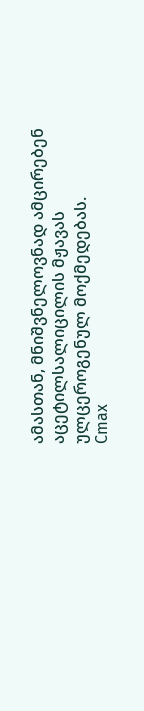ამასთან, მნიშვნელოვნად ამცირებენ აცეტილსალიცილის მჟავას ულცეროგენულ მოქმედებას.
Cmax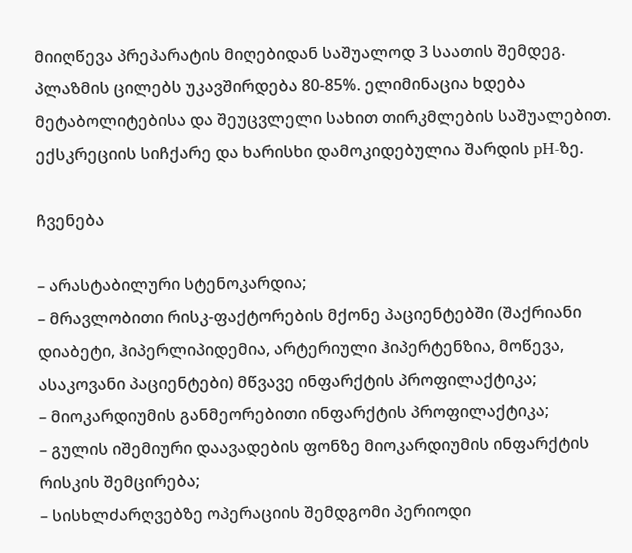მიიღწევა პრეპარატის მიღებიდან საშუალოდ 3 საათის შემდეგ. პლაზმის ცილებს უკავშირდება 80-85%. ელიმინაცია ხდება მეტაბოლიტებისა და შეუცვლელი სახით თირკმლების საშუალებით. ექსკრეციის სიჩქარე და ხარისხი დამოკიდებულია შარდის pH-ზე.

ჩვენება

– არასტაბილური სტენოკარდია;
– მრავლობითი რისკ-ფაქტორების მქონე პაციენტებში (შაქრიანი დიაბეტი, ჰიპერლიპიდემია, არტერიული ჰიპერტენზია, მოწევა, ასაკოვანი პაციენტები) მწვავე ინფარქტის პროფილაქტიკა;
– მიოკარდიუმის განმეორებითი ინფარქტის პროფილაქტიკა;
– გულის იშემიური დაავადების ფონზე მიოკარდიუმის ინფარქტის რისკის შემცირება;
– სისხლძარღვებზე ოპერაციის შემდგომი პერიოდი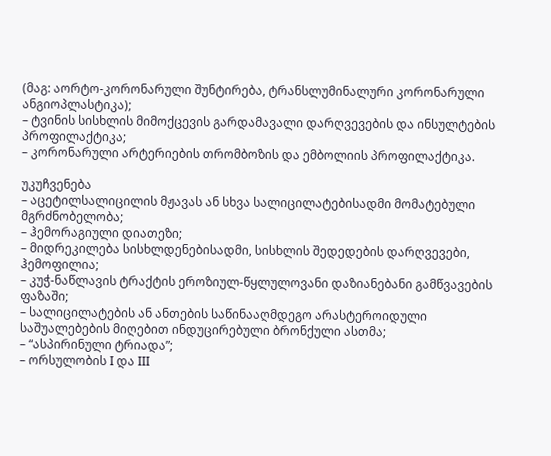(მაგ: აორტო-კორონარული შუნტირება, ტრანსლუმინალური კორონარული ანგიოპლასტიკა);
– ტვინის სისხლის მიმოქცევის გარდამავალი დარღვევების და ინსულტების პროფილაქტიკა;
– კორონარული არტერიების თრომბოზის და ემბოლიის პროფილაქტიკა.

უკუჩვენება
– აცეტილსალიცილის მჟავას ან სხვა სალიცილატებისადმი მომატებული მგრძნობელობა;
– ჰემორაგიული დიათეზი;
– მიდრეკილება სისხლდენებისადმი, სისხლის შედედების დარღვევები, ჰემოფილია;
– კუჭ-ნაწლავის ტრაქტის ეროზიულ-წყლულოვანი დაზიანებანი გამწვავების ფაზაში;
– სალიცილატების ან ანთების საწინააღმდეგო არასტეროიდული საშუალებების მიღებით ინდუცირებული ბრონქული ასთმა;
– “ასპირინული ტრიადა”;
– ორსულობის I და III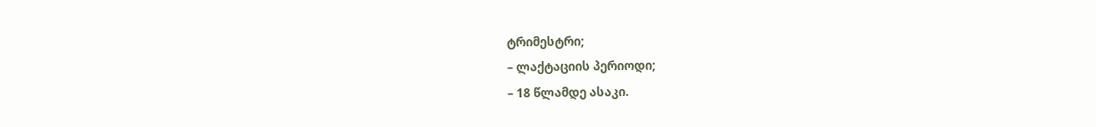ტრიმესტრი;
– ლაქტაციის პერიოდი;
– 18 წლამდე ასაკი.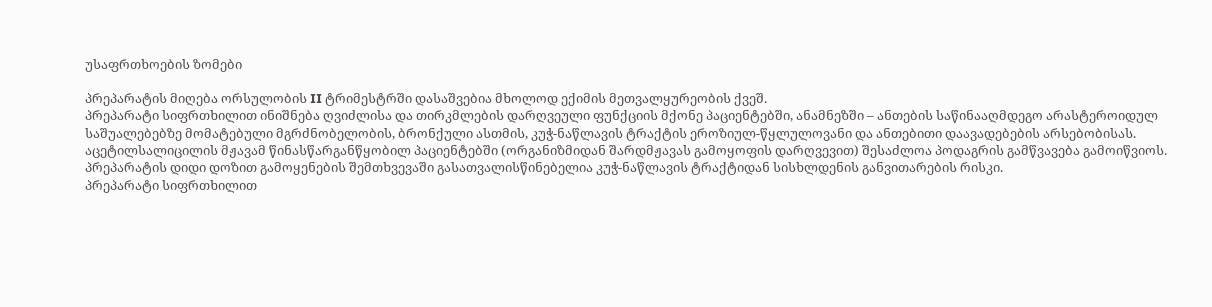უსაფრთხოების ზომები

პრეპარატის მიღება ორსულობის II ტრიმესტრში დასაშვებია მხოლოდ ექიმის მეთვალყურეობის ქვეშ.
პრეპარატი სიფრთხილით ინიშნება ღვიძლისა და თირკმლების დარღვეული ფუნქციის მქონე პაციენტებში, ანამნეზში – ანთების საწინააღმდეგო არასტეროიდულ საშუალებებზე მომატებული მგრძნობელობის, ბრონქული ასთმის, კუჭ-ნაწლავის ტრაქტის ეროზიულ-წყლულოვანი და ანთებითი დაავადებების არსებობისას.
აცეტილსალიცილის მჟავამ წინასწარგანწყობილ პაციენტებში (ორგანიზმიდან შარდმჟავას გამოყოფის დარღვევით) შესაძლოა პოდაგრის გამწვავება გამოიწვიოს.
პრეპარატის დიდი დოზით გამოყენების შემთხვევაში გასათვალისწინებელია კუჭ-ნაწლავის ტრაქტიდან სისხლდენის განვითარების რისკი.
პრეპარატი სიფრთხილით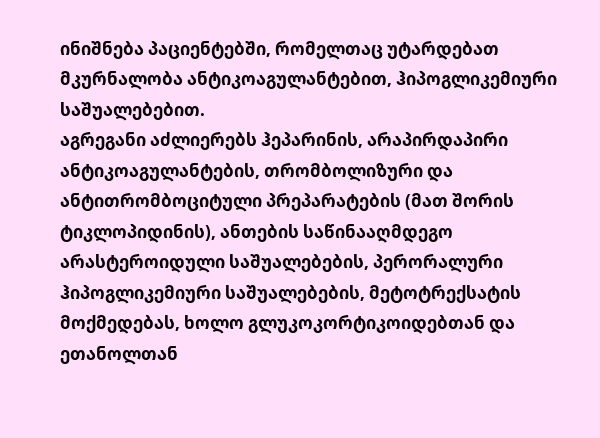ინიშნება პაციენტებში, რომელთაც უტარდებათ მკურნალობა ანტიკოაგულანტებით, ჰიპოგლიკემიური საშუალებებით.
აგრეგანი აძლიერებს ჰეპარინის, არაპირდაპირი ანტიკოაგულანტების, თრომბოლიზური და ანტითრომბოციტული პრეპარატების (მათ შორის ტიკლოპიდინის), ანთების საწინააღმდეგო არასტეროიდული საშუალებების, პერორალური ჰიპოგლიკემიური საშუალებების, მეტოტრექსატის მოქმედებას, ხოლო გლუკოკორტიკოიდებთან და ეთანოლთან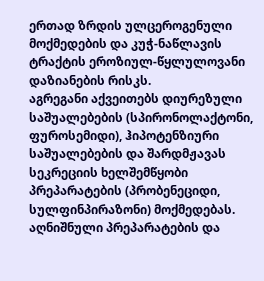ერთად ზრდის ულცეროგენული მოქმედების და კუჭ-ნაწლავის ტრაქტის ეროზიულ-წყლულოვანი დაზიანების რისკს.
აგრეგანი აქვეითებს დიურეზული საშუალებების (სპირონოლაქტონი, ფუროსემიდი), ჰიპოტენზიური საშუალებების და შარდმჟავას სეკრეციის ხელშემწყობი პრეპარატების (პრობენეციდი, სულფინპირაზონი) მოქმედებას. აღნიშნული პრეპარატების და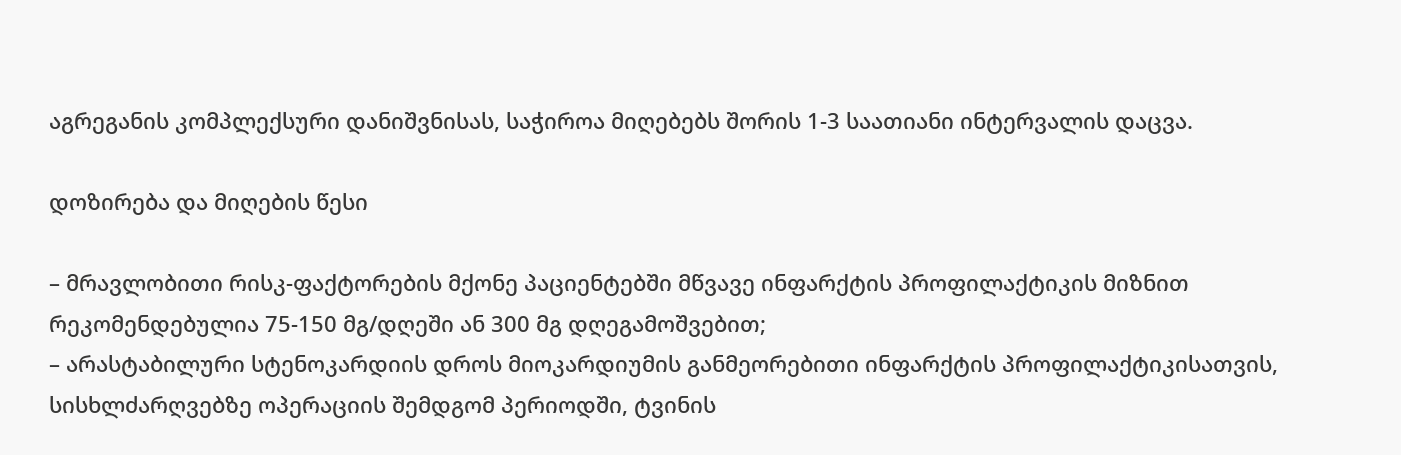აგრეგანის კომპლექსური დანიშვნისას, საჭიროა მიღებებს შორის 1-3 საათიანი ინტერვალის დაცვა.

დოზირება და მიღების წესი

– მრავლობითი რისკ-ფაქტორების მქონე პაციენტებში მწვავე ინფარქტის პროფილაქტიკის მიზნით რეკომენდებულია 75-150 მგ/დღეში ან 300 მგ დღეგამოშვებით;
– არასტაბილური სტენოკარდიის დროს მიოკარდიუმის განმეორებითი ინფარქტის პროფილაქტიკისათვის, სისხლძარღვებზე ოპერაციის შემდგომ პერიოდში, ტვინის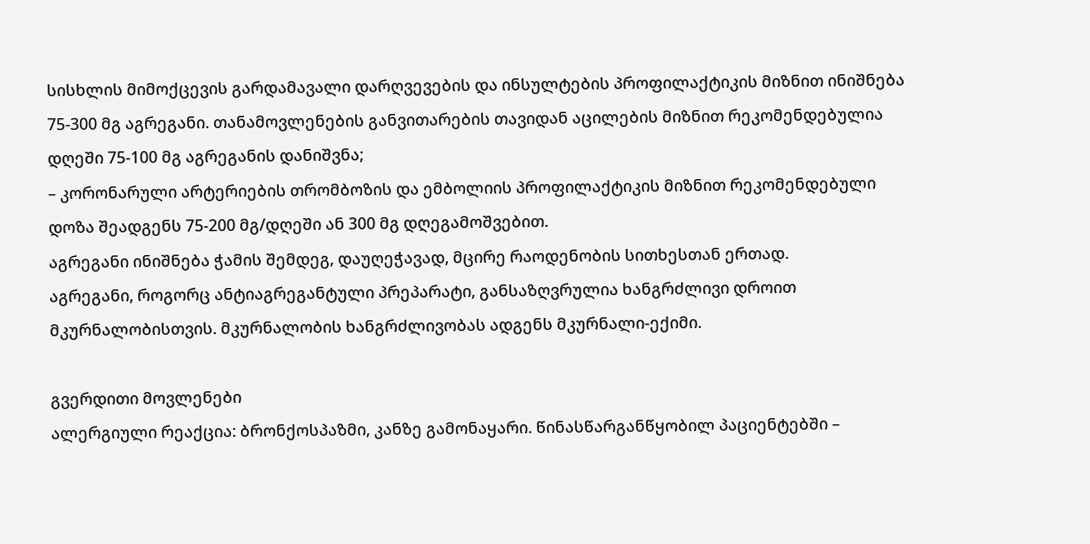სისხლის მიმოქცევის გარდამავალი დარღვევების და ინსულტების პროფილაქტიკის მიზნით ინიშნება 75-300 მგ აგრეგანი. თანამოვლენების განვითარების თავიდან აცილების მიზნით რეკომენდებულია დღეში 75-100 მგ აგრეგანის დანიშვნა;
– კორონარული არტერიების თრომბოზის და ემბოლიის პროფილაქტიკის მიზნით რეკომენდებული დოზა შეადგენს 75-200 მგ/დღეში ან 300 მგ დღეგამოშვებით.
აგრეგანი ინიშნება ჭამის შემდეგ, დაუღეჭავად, მცირე რაოდენობის სითხესთან ერთად.
აგრეგანი, როგორც ანტიაგრეგანტული პრეპარატი, განსაზღვრულია ხანგრძლივი დროით მკურნალობისთვის. მკურნალობის ხანგრძლივობას ადგენს მკურნალი-ექიმი.

გვერდითი მოვლენები
ალერგიული რეაქცია: ბრონქოსპაზმი, კანზე გამონაყარი. წინასწარგანწყობილ პაციენტებში –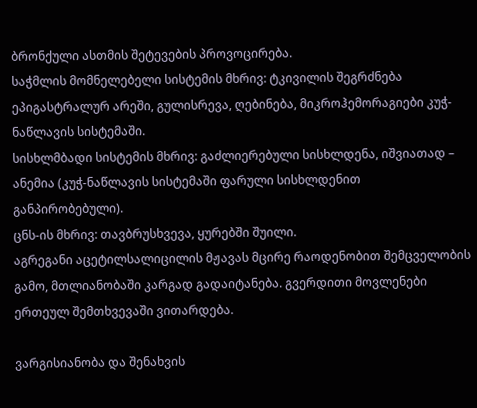ბრონქული ასთმის შეტევების პროვოცირება.
საჭმლის მომნელებელი სისტემის მხრივ: ტკივილის შეგრძნება ეპიგასტრალურ არეში, გულისრევა, ღებინება, მიკროჰემორაგიები კუჭ-ნაწლავის სისტემაში.
სისხლმბადი სისტემის მხრივ: გაძლიერებული სისხლდენა, იშვიათად – ანემია (კუჭ-ნაწლავის სისტემაში ფარული სისხლდენით განპირობებული).
ცნს-ის მხრივ: თავბრუსხვევა, ყურებში შუილი.
აგრეგანი აცეტილსალიცილის მჟავას მცირე რაოდენობით შემცველობის გამო, მთლიანობაში კარგად გადაიტანება. გვერდითი მოვლენები ერთეულ შემთხვევაში ვითარდება.

ვარგისიანობა და შენახვის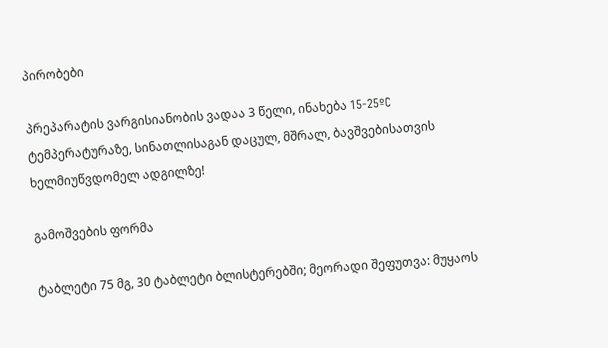პირობები

პრეპარატის ვარგისიანობის ვადაა 3 წელი, ინახება 15-25ºC ტემპერატურაზე, სინათლისაგან დაცულ, მშრალ, ბავშვებისათვის ხელმიუწვდომელ ადგილზე!

გამოშვების ფორმა

ტაბლეტი 75 მგ, 30 ტაბლეტი ბლისტერებში; მეორადი შეფუთვა: მუყაოს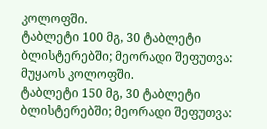კოლოფში.
ტაბლეტი 100 მგ, 30 ტაბლეტი ბლისტერებში; მეორადი შეფუთვა: მუყაოს კოლოფში.
ტაბლეტი 150 მგ, 30 ტაბლეტი ბლისტერებში; მეორადი შეფუთვა: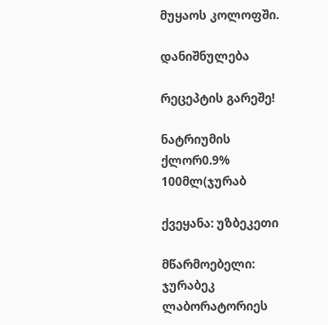მუყაოს კოლოფში.

დანიშნულება

რეცეპტის გარეშე!

ნატრიუმის ქლორ0.9% 100მლ(ჯურაბ

ქვეყანა: უზბეკეთი

მწარმოებელი: ჯურაბეკ ლაბორატორიეს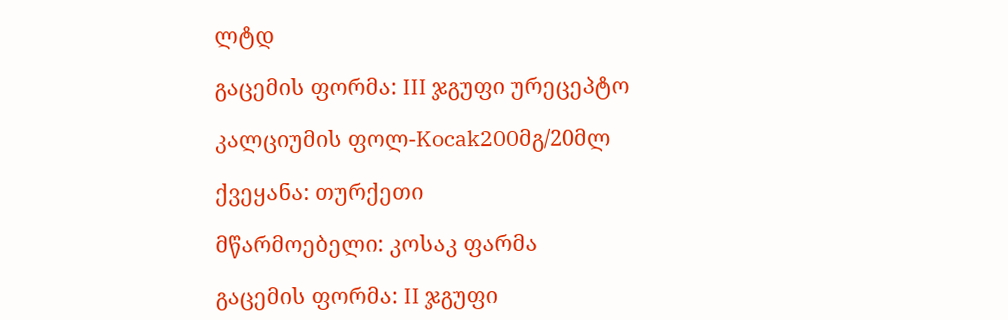ლტდ

გაცემის ფორმა: III ჯგუფი ურეცეპტო

კალციუმის ფოლ-Kocak200მგ/20მლ

ქვეყანა: თურქეთი

მწარმოებელი: კოსაკ ფარმა

გაცემის ფორმა: II ჯგუფი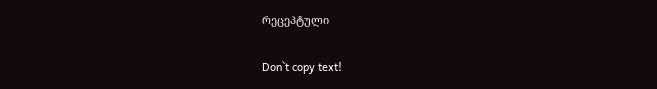რეცეპტული

Don`t copy text!